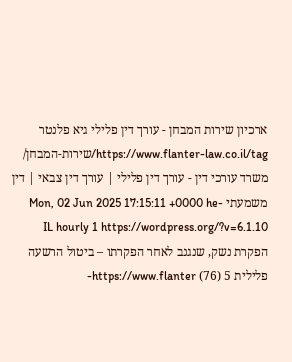ארכיון שירות המבחן - עורך דין פלילי גיא פלנטר https://www.flanter-law.co.il/tag/שירות-המבחן/ משרד עורכי דין - עורך דין פלילי | עורך דין צבאי | דין משמעתי Mon, 02 Jun 2025 17:15:11 +0000 he-IL hourly 1 https://wordpress.org/?v=6.1.10 הפקרת נשק, שנגנב לאחר הפקרתו – ביטול הרשעה פלילית 5 (76) https://www.flanter-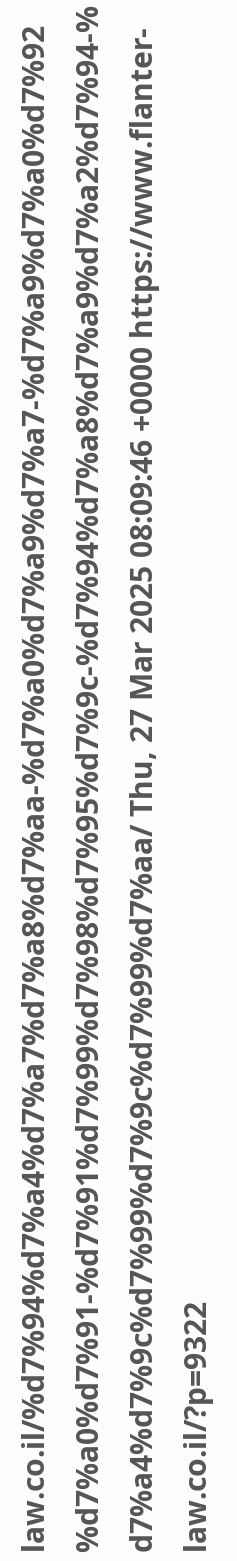law.co.il/%d7%94%d7%a4%d7%a7%d7%a8%d7%aa-%d7%a0%d7%a9%d7%a7-%d7%a9%d7%a0%d7%92%d7%a0%d7%91-%d7%91%d7%99%d7%98%d7%95%d7%9c-%d7%94%d7%a8%d7%a9%d7%a2%d7%94-%d7%a4%d7%9c%d7%99%d7%9c%d7%99%d7%aa/ Thu, 27 Mar 2025 08:09:46 +0000 https://www.flanter-law.co.il/?p=9322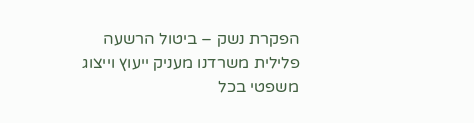הפקרת נשק – ביטול הרשעה פלילית משרדנו מעניק ייעוץ וייצוג משפטי בכל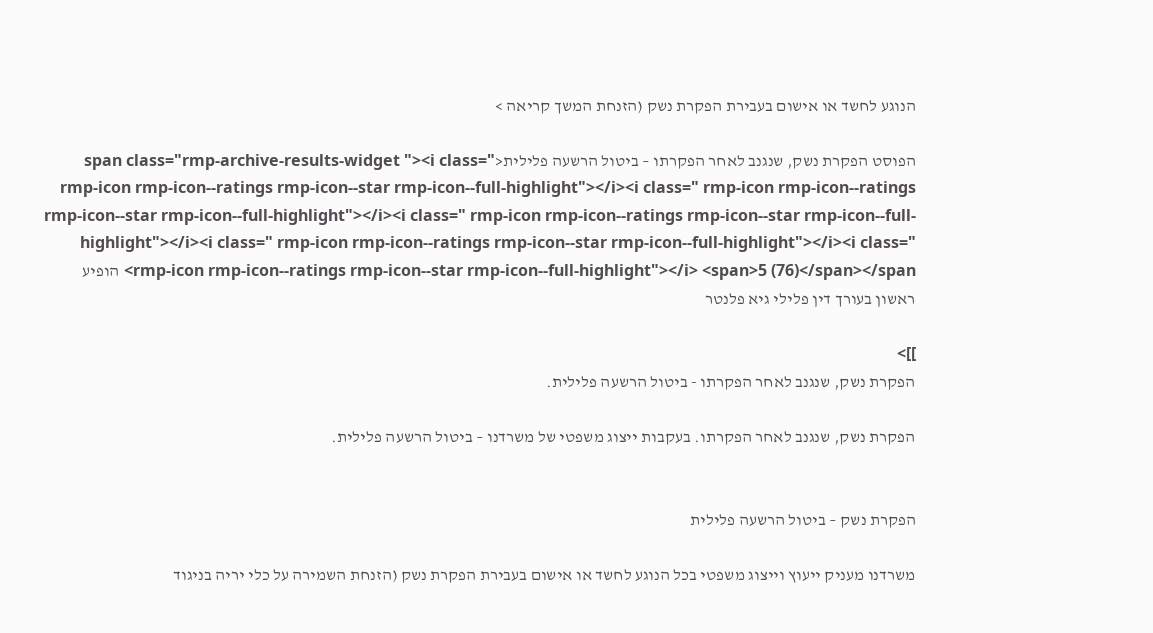הנוגע לחשד או אישום בעבירת הפקרת נשק (הזנחת המשך קריאה >

הפוסט הפקרת נשק, שנגנב לאחר הפקרתו – ביטול הרשעה פלילית<span class="rmp-archive-results-widget "><i class=" rmp-icon rmp-icon--ratings rmp-icon--star rmp-icon--full-highlight"></i><i class=" rmp-icon rmp-icon--ratings rmp-icon--star rmp-icon--full-highlight"></i><i class=" rmp-icon rmp-icon--ratings rmp-icon--star rmp-icon--full-highlight"></i><i class=" rmp-icon rmp-icon--ratings rmp-icon--star rmp-icon--full-highlight"></i><i class=" rmp-icon rmp-icon--ratings rmp-icon--star rmp-icon--full-highlight"></i> <span>5 (76)</span></span> הופיע ראשון בעורך דין פלילי גיא פלנטר

]]>
הפקרת נשק, שנגנב לאחר הפקרתו - ביטול הרשעה פלילית.

הפקרת נשק, שנגנב לאחר הפקרתו. בעקבות ייצוג משפטי של משרדנו – ביטול הרשעה פלילית.


הפקרת נשק – ביטול הרשעה פלילית

משרדנו מעניק ייעוץ וייצוג משפטי בכל הנוגע לחשד או אישום בעבירת הפקרת נשק (הזנחת השמירה על כלי יריה בניגוד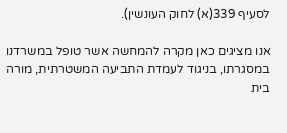לסעיף 339(א) לחוק העונשין).

אנו מציגים כאן מקרה להמחשה אשר טופל במשרדנו במסגרתו, בניגוד לעמדת התביעה המשטרתית, מורה בית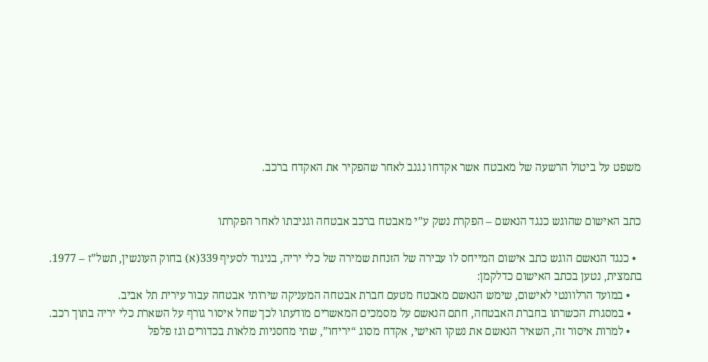משפט על ביטול הרשעה של מאבטח אשר אקדחו נגנב לאחר שהפקיר את האקדח ברכב.


כתב האישום שהוגש כנגד הנאשם – הפקרת נשק ע”י מאבטח ברכב אבטחה וגניבתו לאחר הפקרתו

  • כנגד הנאשם הוגש כתב אישום המייחס לו עבירה של הזנחת שמירה של כלי יריה, בניגוד לסעיף 339(א) בחוק העונשין, תשל”ז – 1977. בתמצית, נטען בכתב האישום כדלקמן:
    • במועד הרלוונטי לאישום, שימש הנאשם מאבטח מטעם חברת אבטחה המעניקה שירותי אבטחה עבור עירית תל אביב.
    • במסגרת הכשרתו בחברת האבטחה, חתם הנאשם על מסמכים המאשרים מודעתו לכך שחל איסור גורף על השארת כלי יריה בתוך רכב.
    • למרות איסור זה, השאיר הנאשם את נשקו האישי, אקדח מסוג “יריחו”, שתי מחסניות מלאות בכדורים וגז פלפל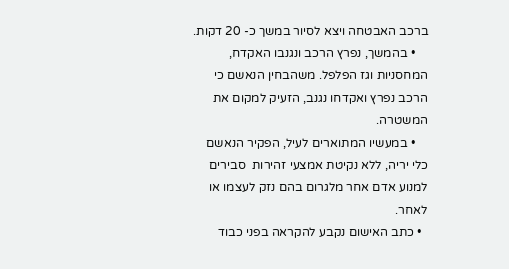ברכב האבטחה ויצא לסיור במשך כ- 20 דקות.
    • בהמשך, נפרץ הרכב ונגנבו האקדח, המחסניות וגז הפלפל. משהבחין הנאשם כי הרכב נפרץ ואקדחו נגנב, הזעיק למקום את המשטרה.
    • במעשיו המתוארים לעיל, הפקיר הנאשם כלי יריה, ללא נקיטת אמצעי זהירות  סבירים למנוע אדם אחר מלגרום בהם נזק לעצמו או לאחר.
  • כתב האישום נקבע להקראה בפני כבוד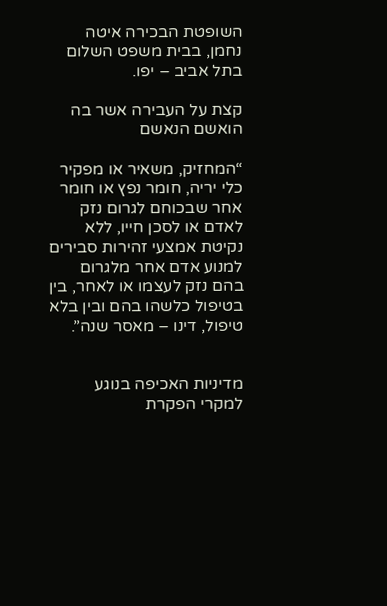השופטת הבכירה איטה נחמן, בבית משפט השלום בתל אביב – יפו.

קצת על העבירה אשר בה הואשם הנאשם

“המחזיק, משאיר או מפקיר כלי יריה, חומר נפץ או חומר אחר שבכוחם לגרום נזק לאדם או לסכן חייו, ללא נקיטת אמצעי זהירות סבירים למנוע אדם אחר מלגרום בהם נזק לעצמו או לאחר, בין בטיפול כלשהו בהם ובין בלא טיפול, דינו – מאסר שנה”.


מדיניות האכיפה בנוגע למקרי הפקרת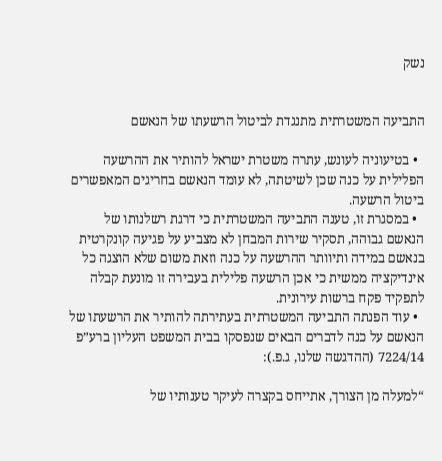נשק


התביעה המשטרתית מתנגדת לביטול הרשעתו של הנאשם

  • בטיעוניה לעונש, עתרה משטרת ישראל להותיר את ההרשעה הפלילית על כנה שכן לשיטתה, לא עומד הנאשם בחריגים המאפשרים ביטול הרשעה.
  • במסגרת זו, טענה התביעה המשטרתית כי דרגת רשלנותו של הנאשם גבוהה, תסקיר שירות המבחן לא מצביע על פגיעה קונקרטית בנאשם במידה ותיוותר ההרשעה על כנה וזאת משום שלא הוצגה כל אינדיקציה ממשית כי אכן הרשעה פלילית בעבירה זו מונעת קבלה לתפקיד פקח ברשות עירונית.
  • עוד הפנתה התביעה המשטרתית בעתירתה להותיר את הרשעתו של הנאשם על כנה לדברים הבאים שנפסקו בבית המשפט העליון ברע”פ 7224/14 (ההדגשה שלנו, ג.פ.):

“למעלה מן הצורך, אתייחס בקצרה לעיקר טענותיו של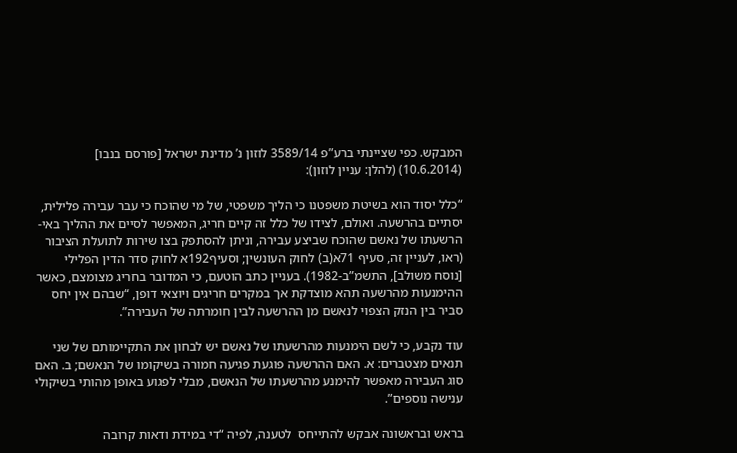המבקש. כפי שציינתי ברע”פ 3589/14 לוזון נ’ מדינת ישראל [פורסם בנבו] (10.6.2014) (להלן: עניין לוזון):

“כלל יסוד הוא בשיטת משפטנו כי הליך משפטי, של מי שהוכח כי עבר עבירה פלילית, יסתיים בהרשעה. ואולם, לצידו של כלל זה קיים חריג, המאפשר לסיים את ההליך באי-הרשעתו של נאשם שהוכח שביצע עבירה, וניתן להסתפק בצו שירות לתועלת הציבור (ראו, לעניין זה, סעיף 71א(ב) לחוק העונשין; וסעיף192א לחוק סדר הדין הפלילי [נוסח משולב], התשמ”ב-1982). בעניין כתב הוטעם, כי המדובר בחריג מצומצם, כאשר ההימנעות מהרשעה תהא מוצדקת אך במקרים חריגים ויוצאי דופן, “שבהם אין יחס סביר בין הנזק הצפוי לנאשם מן ההרשעה לבין חומרתה של העבירה”.

עוד נקבע, כי לשם הימנעות מהרשעתו של נאשם יש לבחון את התקיימותם של שני תנאים מצטברים: א. האם ההרשעה פוגעת פגיעה חמורה בשיקומו של הנאשם; ב. האם סוג העבירה מאפשר להימנע מהרשעתו של הנאשם, מבלי לפגוע באופן מהותי בשיקולי ענישה נוספים”.

בראש ובראשונה אבקש להתייחס  לטענה, לפיה “די במידת ודאות קרובה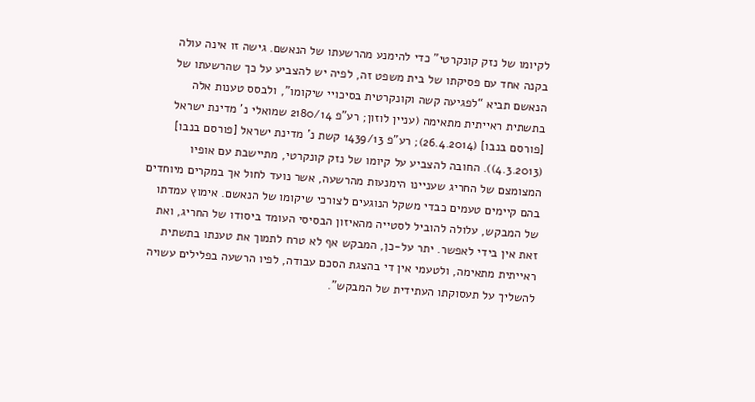לקיומו של נזק קונקרטי” כדי להימנע מהרשעתו של הנאשם. גישה זו אינה עולה בקנה אחד עם פסיקתו של בית משפט זה, לפיה יש להצביע על כך שהרשעתו של הנאשם תביא “לפגיעה קשה וקונקרטית בסיכויי שיקומו”, ולבסס טענות אלה בתשתית ראייתית מתאימה (עניין לוזון; רע”פ 2180/14 שמואלי נ’ מדינת ישראל [פורסם בנבו] (26.4.2014); רע”פ 1439/13 קשת נ’ מדינת ישראל [פורסם בנבו] (4.3.2013)). החובה להצביע על קיומו של נזק קונקרטי, מתיישבת עם אופיו המצומצם של החריג שעניינו הימנעות מהרשעה, אשר נועד לחול אך במקרים מיוחדים בהם קיימים טעמים כבדי משקל הנוגעים לצורכי שיקומו של הנאשם. אימוץ עמדתו של המבקש, עלולה להוביל לסטייה מהאיזון הבסיסי העומד ביסודו של החריג, ואת זאת אין בידי לאפשר. יתר על-כן, המבקש אף לא טרח לתמוך את טענתו בתשתית ראייתית מתאימה, ולטעמי אין די בהצגת הסכם עבודה, לפיו הרשעה בפלילים עשויה להשליך על תעסוקתו העתידית של המבקש”.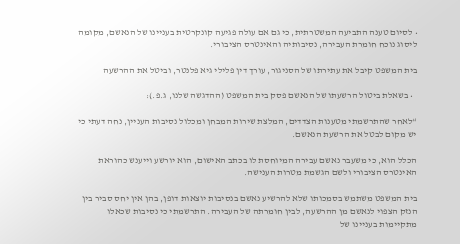• לסיום טענה התביעה המשטרתית, כי גם אם עולה פגיעה קונקרטית בעניינו של הנאשם, מקומה ליסוג נוכח חומרת העבירה, נסיבותיה והאינטרס הציבורי.

בית המשפט קיבל את עתירתו של הסניגור, עורך דין פלילי גיא פלנטר, וביטל את ההרשעה

  • בשאלת ביטול הרשעתו של הנאשם פסק בית המשפט (ההדגשה שלנו, ג.פ.):

“לאחר שהתרשמתי מטענות הצדדים, המלצת שירות המבחן ומכלול נסיבות העניין, נחה דעתי כי יש מקום לבטל את הרשעת הנאשם.

הכלל הוא, כי משעבר נאשם עבירה המיוחסת לו בכתב האישום, הוא יורשע וייענש כהוראת האינטרס הציבורי ולשם הגשמת מטרות הענישה.

בית המשפט משתמש בסמכותו שלא להרשיע נאשם בנסיבות יוצאות דופן, בהן אין יחס סביר בין הנזק הצפוי לנאשם מן ההרשעה, לבין חומרתה של העבירה. התרשמתי כי נסיבות שכאלו מתקיימות בעניינו של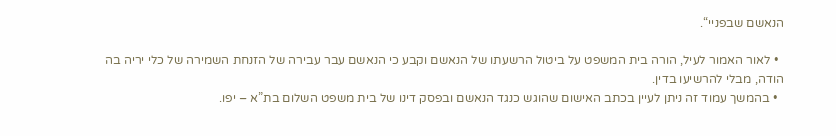הנאשם שבפניי“.

  • לאור האמור לעיל, הורה בית המשפט על ביטול הרשעתו של הנאשם וקבע כי הנאשם עבר עבירה של הזנחת השמירה של כלי יריה בה הודה, מבלי להרשיעו בדין.
  • בהמשך עמוד זה ניתן לעיין בכתב האישום שהוגש כנגד הנאשם ובפסק דינו של בית משפט השלום בת”א – יפו.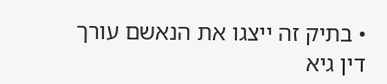• בתיק זה ייצגו את הנאשם עורך דין גיא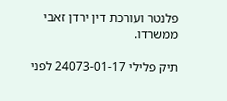פלנטר ועורכת דין ירדן זאבי ממשרדו.

תיק פלילי 24073-01-17 לפני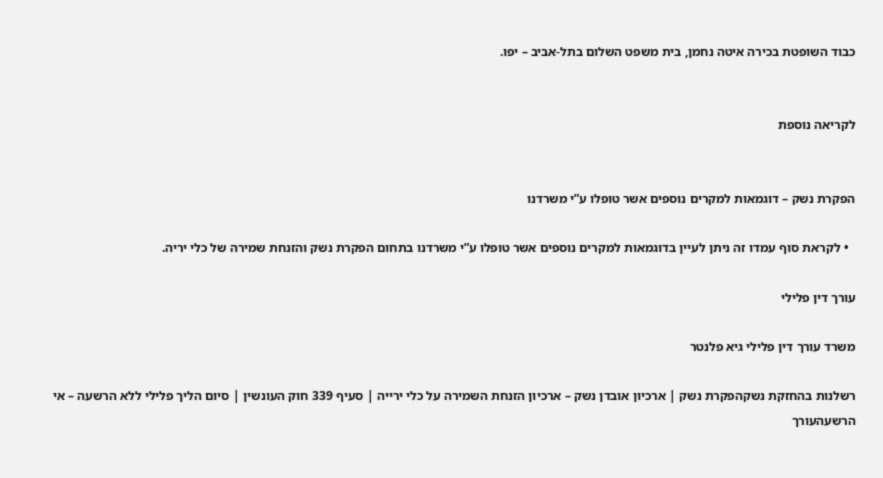כבוד השופטת בכירה איטה נחמן, בית משפט השלום בתל-אביב – יפו.


לקריאה נוספת


הפקרת נשק – דוגמאות למקרים נוספים אשר טופלו ע”י משרדנו

  • לקראת סוף עמדו זה ניתן לעיין בדוגמאות למקרים נוספים אשר טופלו ע”י משרדנו בתחום הפקרת נשק והזנחת שמירה של כלי יריה.

עורך דין פלילי

משרד עורך דין פלילי גיא פלנטר

רשלנות בהחזקת נשקהפקרת נשק | ארכיון אובדן נשק – ארכיון הזנחת השמירה על כלי ירייה | סעיף 339 חוק העונשין | סיום הליך פלילי ללא הרשעה – אי הרשעהעורך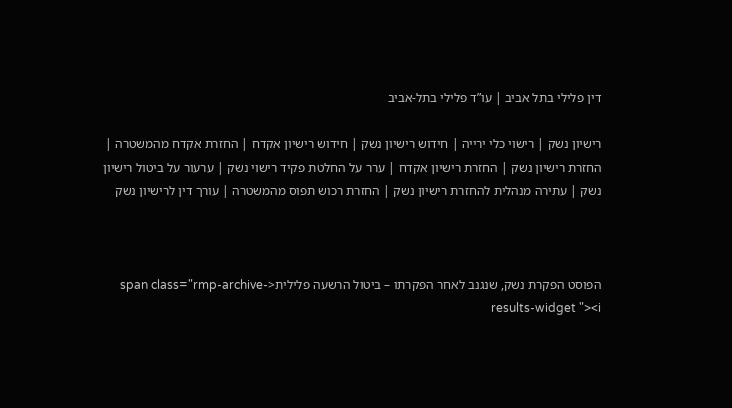דין פלילי בתל אביב | עו”ד פלילי בתל-אביב

רישיון נשק | רישוי כלי ירייה | חידוש רישיון נשק | חידוש רישיון אקדח | החזרת אקדח מהמשטרה | החזרת רישיון נשק | החזרת רישיון אקדח | ערר על החלטת פקיד רישוי נשק | ערעור על ביטול רישיון נשק | עתירה מנהלית להחזרת רישיון נשק | החזרת רכוש תפוס מהמשטרה | עורך דין לרישיון נשק



הפוסט הפקרת נשק, שנגנב לאחר הפקרתו – ביטול הרשעה פלילית<span class="rmp-archive-results-widget "><i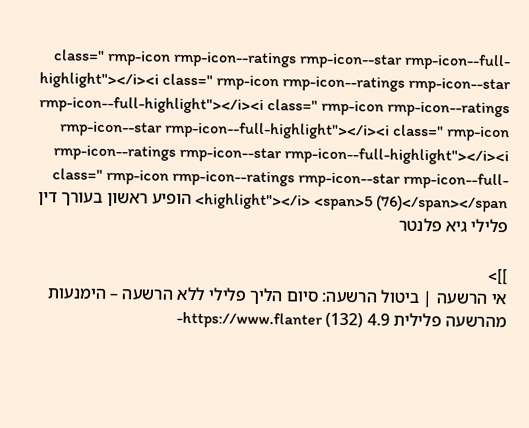class=" rmp-icon rmp-icon--ratings rmp-icon--star rmp-icon--full-highlight"></i><i class=" rmp-icon rmp-icon--ratings rmp-icon--star rmp-icon--full-highlight"></i><i class=" rmp-icon rmp-icon--ratings rmp-icon--star rmp-icon--full-highlight"></i><i class=" rmp-icon rmp-icon--ratings rmp-icon--star rmp-icon--full-highlight"></i><i class=" rmp-icon rmp-icon--ratings rmp-icon--star rmp-icon--full-highlight"></i> <span>5 (76)</span></span> הופיע ראשון בעורך דין פלילי גיא פלנטר

]]>
אי הרשעה | ביטול הרשעה: סיום הליך פלילי ללא הרשעה – הימנעות מהרשעה פלילית 4.9 (132) https://www.flanter-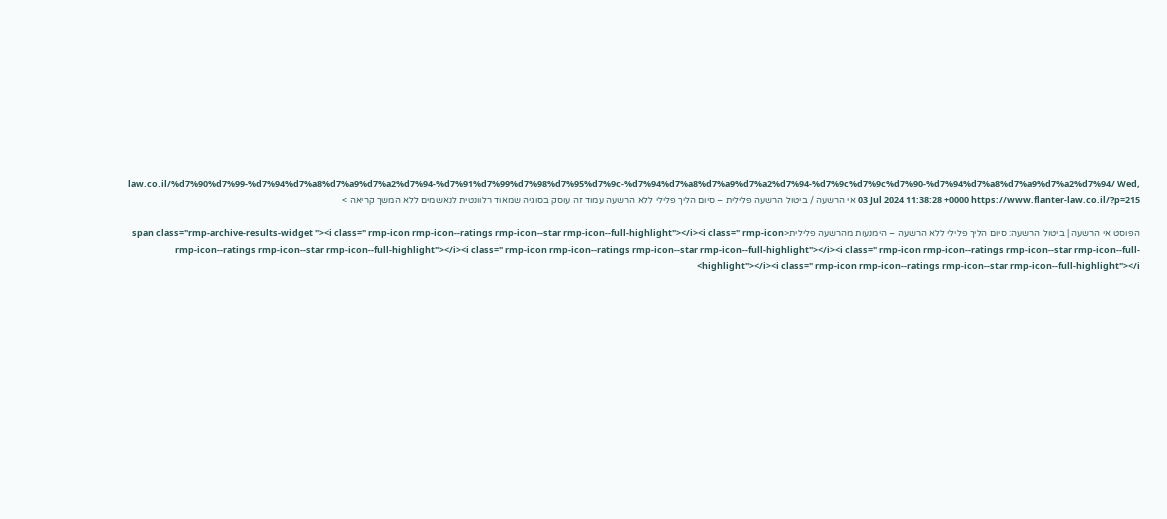law.co.il/%d7%90%d7%99-%d7%94%d7%a8%d7%a9%d7%a2%d7%94-%d7%91%d7%99%d7%98%d7%95%d7%9c-%d7%94%d7%a8%d7%a9%d7%a2%d7%94-%d7%9c%d7%9c%d7%90-%d7%94%d7%a8%d7%a9%d7%a2%d7%94/ Wed, 03 Jul 2024 11:38:28 +0000 https://www.flanter-law.co.il/?p=215 אי הרשעה / ביטול הרשעה פלילית – סיום הליך פלילי ללא הרשעה עמוד זה עוסק בסוגיה שמאוד רלוונטית לנאשמים ללא המשך קריאה >

הפוסט אי הרשעה | ביטול הרשעה: סיום הליך פלילי ללא הרשעה – הימנעות מהרשעה פלילית<span class="rmp-archive-results-widget "><i class=" rmp-icon rmp-icon--ratings rmp-icon--star rmp-icon--full-highlight"></i><i class=" rmp-icon rmp-icon--ratings rmp-icon--star rmp-icon--full-highlight"></i><i class=" rmp-icon rmp-icon--ratings rmp-icon--star rmp-icon--full-highlight"></i><i class=" rmp-icon rmp-icon--ratings rmp-icon--star rmp-icon--full-highlight"></i><i class=" rmp-icon rmp-icon--ratings rmp-icon--star rmp-icon--full-highlight"></i>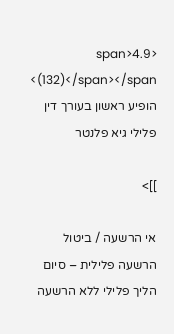<span>4.9 (132)</span></span> הופיע ראשון בעורך דין פלילי גיא פלנטר

]]>

אי הרשעה / ביטול הרשעה פלילית – סיום הליך פלילי ללא הרשעה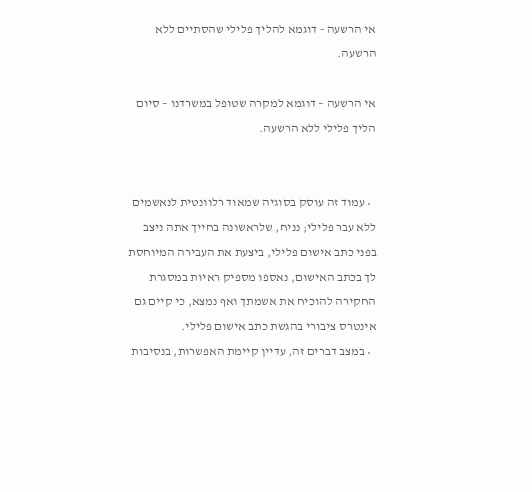אי הרשעה - דוגמא להליך פלילי שהסתיים ללא הרשעה.

אי הרשעה – דוגמא למקרה שטופל במשרדנו – סיום הליך פלילי ללא הרשעה.


  • עמוד זה עוסק בסוגיה שמאוד רלוונטית לנאשמים ללא עבר פלילי; נניח, שלראשונה בחייך אתה ניצב בפני כתב אישום פלילי, ביצעת את העבירה המיוחסת לך בכתב האישום, נאספו מספיק ראיות במסגרת החקירה להוכיח את אשמתך ואף נמצא, כי קיים גם אינטרס ציבורי בהגשת כתב אישום פלילי.
  • במצב דברים זה, עדיין קיימת האפשרות, בנסיבות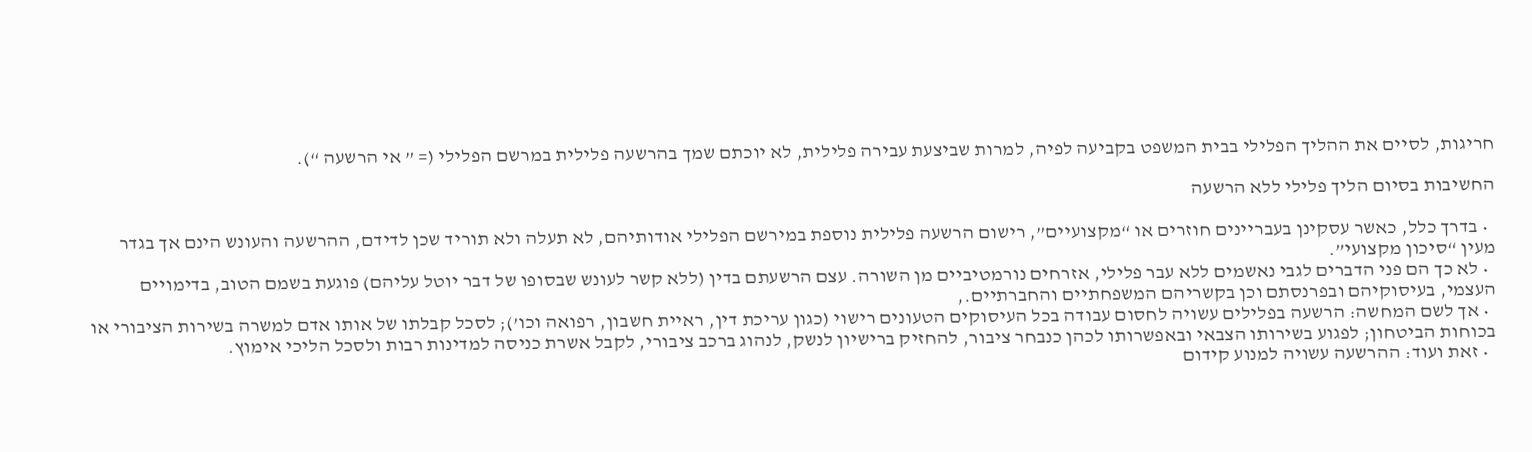חריגות, לסיים את ההליך הפלילי בבית המשפט בקביעה לפיה, למרות שביצעת עבירה פלילית, לא יוכתם שמך בהרשעה פלילית במרשם הפלילי (= ” אי הרשעה “).

החשיבות בסיום הליך פלילי ללא הרשעה

  • בדרך כלל, כאשר עסקינן בעבריינים חוזרים או “מקצועיים”, רישום הרשעה פלילית נוספת במירשם הפלילי אודותיהם, לא תעלה ולא תוריד שכן לדידם, ההרשעה והעונש הינם אך בגדר מעין “סיכון מקצועי”.
  • לא כך הם פני הדברים לגבי נאשמים ללא עבר פלילי, אזרחים נורמטיביים מן השורה. עצם הרשעתם בדין (ללא קשר לעונש שבסופו של דבר יוטל עליהם) פוגעת בשמם הטוב, בדימויים העצמי, בעיסוקיהם ובפרנסתם וכן בקשריהם המשפחתיים והחברתיים.,
  • אך לשם המחשה: הרשעה בפלילים עשויה לחסום עבודה בכל העיסוקים הטעונים רישוי (כגון עריכת דין, ראיית חשבון, רפואה וכו’); לסכל קבלתו של אותו אדם למשרה בשירות הציבורי או בכוחות הביטחון; לפגוע בשירותו הצבאי ובאפשרותו לכהן כנבחר ציבור, להחזיק ברישיון לנשק, לנהוג ברכב ציבורי, לקבל אשרת כניסה למדינות רבות ולסכל הליכי אימוץ.
  • זאת ועוד: ההרשעה עשויה למנוע קידום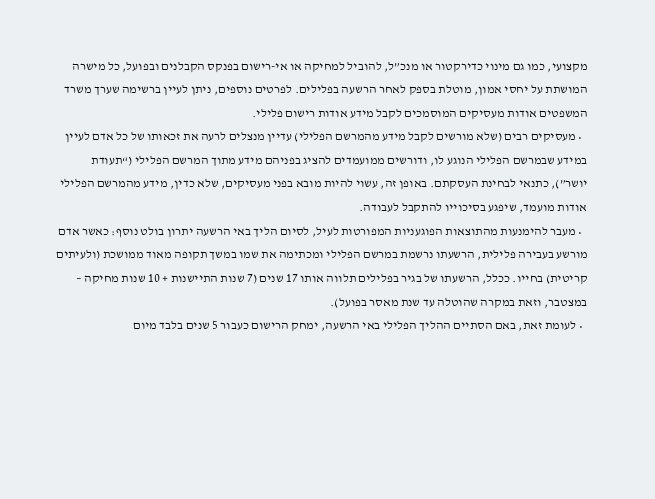מקצועי, כמו גם מינוי כדירקטור או מנכ”ל, להוביל למחיקה או אי-רישום בפנקס הקבלנים ובפועל, כל מישרה המושתת על יחסי אמון, מוטלת בספק לאחר הרשעה בפלילים. לפרטים נוספים, ניתן לעיין ברשימה שערך משרד המשפטים אודות מעסיקים המוסמכים לקבל מידע אודות רישום פלילי.
  • מעסיקים רבים (שלא מורשים לקבל מידע מהמרשם הפלילי) עדיין מנצלים לרעה את זכאותו של כל אדם לעיין במידע שבמרשם הפלילי הנוגע לו, ודורשים ממועמדים להציג בפניהם מידע מתוך המרשם הפלילי (“תעודת יושר”), כתנאי לבחינת העסקתם. באופן זה, עשוי להיות מובא בפני מעסיקים, שלא כדין, מידע מהמרשם הפלילי אודות מועמד, שיפגע בסיכוייו להתקבל לעבודה.
  • מעבר להימנעות מהתוצאות הפוגעניות המפורטות לעיל, לסיום הליך באי הרשעה יתרון בולט נוסף: כאשר אדם מורשע בעבירה פלילית, הרשעתו נרשמת במרשם הפלילי ומכתימה את שמו במשך תקופה מאוד ממושכת (ולעיתים קריטית) בחייו. ככלל, הרשעתו של בגיר בפלילים תלווה אותו 17 שנים (7 שנות התיישנות + 10 שנות מחיקה – במצטבר, וזאת במקרה שהוטלה עד שנת מאסר בפועל).
  • לעומת זאת, באם הסתיים ההליך הפלילי באי הרשעה, ימחק הרישום כעבור 5 שנים בלבד מיום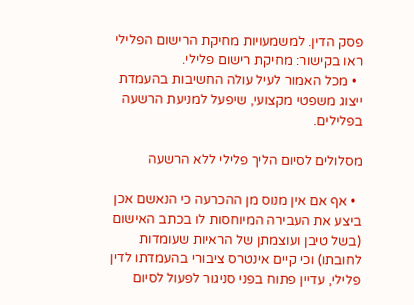פסק הדין. למשמעויות מחיקת הרישום הפלילי ראו בקישור: מחיקת רישום פלילי.
  • מכל האמור לעיל עולה החשיבות בהעמדת ייצוג משפטי מקצועי, שיפעל למניעת הרשעה בפלילים.

מסלולים לסיום הליך פלילי ללא הרשעה

  • אף אם אין מנוס מן ההכרעה כי הנאשם אכן ביצע את העבירה המיוחסות לו בכתב האישום (בשל טיבן ועוצמתן של הראיות שעומדות לחובתו) וכי קיים אינטרס ציבורי בהעמדתו לדין פלילי, עדיין פתוח בפני סניגור לפעול לסיום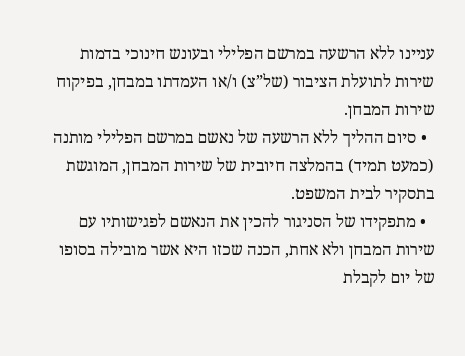עניינו ללא הרשעה במרשם הפלילי ובעונש חינוכי בדמות שירות לתועלת הציבור (של”צ) ו/או העמדתו במבחן, בפיקוח שירות המבחן.
  • סיום ההליך ללא הרשעה של נאשם במרשם הפלילי מותנה (כמעט תמיד) בהמלצה חיובית של שירות המבחן, המוגשת בתסקיר לבית המשפט.
  • מתפקידו של הסניגור להכין את הנאשם לפגישותיו עם שירות המבחן ולא אחת, הכנה שכזו היא אשר מובילה בסופו של יום לקבלת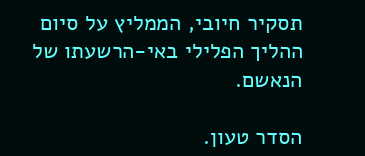תסקיר חיובי, הממליץ על סיום ההליך הפלילי באי-הרשעתו של הנאשם.

הסדר טעון.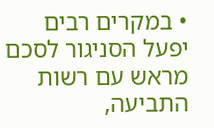• במקרים רבים יפעל הסניגור לסכם מראש עם רשות התביעה,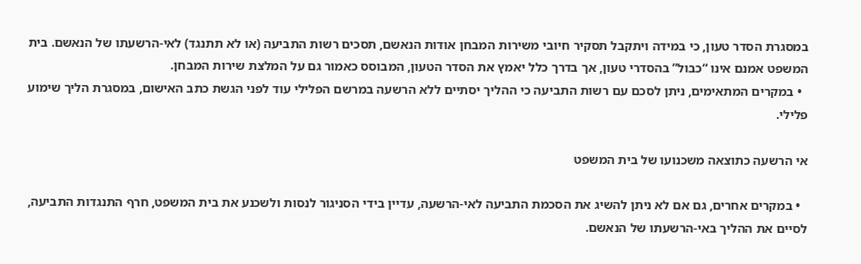במסגרת הסדר טעון, כי במידה ויתקבל תסקיר חיובי משירות המבחן אודות הנאשם, תסכים רשות התביעה (או לא תתנגד) לאי-הרשעתו של הנאשם. בית המשפט אמנם אינו “כבול” בהסדרי טעון, אך בדרך כלל יאמץ את הסדר הטעון, המבוסס כאמור גם על המלצת שירות המבחן.
  • במקרים המתאימים, ניתן לסכם עם רשות התביעה כי ההליך יסתיים ללא הרשעה במרשם הפלילי עוד לפני הגשת כתב האישום, במסגרת הליך שימוע פלילי.

אי הרשעה כתוצאה משכנועו של בית המשפט

  • במקרים אחרים, גם אם לא ניתן להשיג את הסכמת התביעה לאי-הרשעה, עדיין בידי הסניגור לנסות ולשכנע את בית המשפט, חרף התנגדות התביעה, לסיים את ההליך באי-הרשעתו של הנאשם.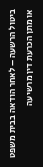ביטול הרשעה – לאחר הודאה בבית משפט או מתן הכרעת דין מרשיעה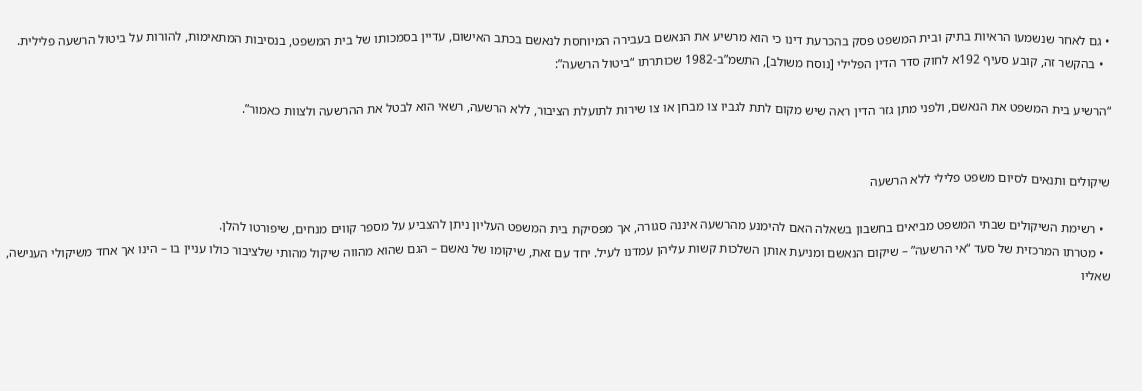• גם לאחר שנשמעו הראיות בתיק ובית המשפט פסק בהכרעת דינו כי הוא מרשיע את הנאשם בעבירה המיוחסת לנאשם בכתב האישום, עדיין בסמכותו של בית המשפט, בנסיבות המתאימות, להורות על ביטול הרשעה פלילית.
  • בהקשר זה, קובע סעיף 192א לחוק סדר הדין הפלילי [נוסח משולב], התשמ”ב-1982 שכותרתו “ביטול הרשעה”:

“הרשיע בית המשפט את הנאשם, ולפני מתן גזר הדין ראה שיש מקום לתת לגביו צו מבחן או צו שירות לתועלת הציבור, ללא הרשעה, רשאי הוא לבטל את ההרשעה ולצוות כאמור”.


שיקולים ותנאים לסיום משפט פלילי ללא הרשעה

  • רשימת השיקולים שבתי המשפט מביאים בחשבון בשאלה האם להימנע מהרשעה איננה סגורה, אך מפסיקת בית המשפט העליון ניתן להצביע על מספר קווים מנחים, שיפורטו להלן.
  • מטרתו המרכזית של סעד “אי הרשעה” – שיקום הנאשם ומניעת אותן השלכות קשות עליהן עמדנו לעיל. יחד עם זאת, שיקומו של נאשם – הגם שהוא מהווה שיקול מהותי שלציבור כולו עניין בו – הינו אך אחד משיקולי הענישה, שאליו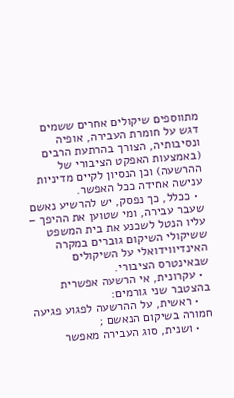מתווספים שיקולים אחרים ששמים דגש על חומרת העבירה, אופיה ונסיבותיה, הצורך בהרתעת הרבים (באמצעות האפקט הציבורי של ההרשעה) וכן הנסיון לקיים מדיניות ענישה אחידה ככל האפשר.
  • ככלל, כך נפסק, יש להרשיע נאשם שעבר עבירה, ומי שטוען את ההיפך – עליו הנטל לשכנע את בית המשפט ששיקולי השיקום גוברים במקרה האינדיווידואלי על השיקולים שבאינטרס הציבורי.
  • עקרונית, אי הרשעה אפשרית בהצטבר שני גורמים:
    • ראשית, על ההרשעה לפגוע פגיעה חמורה בשיקום הנאשם ;
    • ושנית, סוג העבירה מאפשר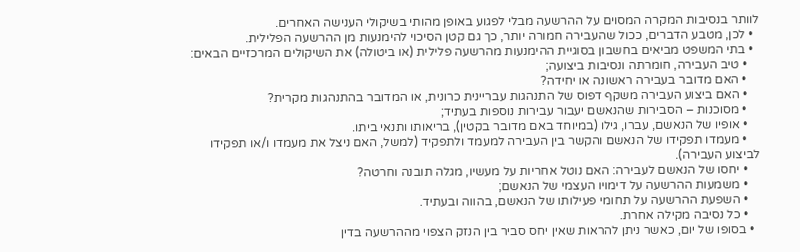לוותר בנסיבות המקרה המסוים על ההרשעה מבלי לפגוע באופן מהותי בשיקולי הענישה האחרים.
  • לכן, מטבע הדברים, ככול שהעבירה חמורה יותר, כך גם קטן הסיכוי להימנעות מן ההרשעה הפלילית.
  • בתי המשפט מביאים בחשבון בסוגיית ההימנעות מהרשעה פלילית (או ביטולה) את השיקולים המרכזיים הבאים:
    • טיב העבירה, חומרתה ונסיבות ביצועה;
    • האם מדובר בעבירה ראשונה או יחידה?
    • האם ביצוע העבירה משקף דפוס של התנהגות עבריינית כרונית, או המדובר בהתנהגות מקרית?
    • מסוכנות – הסבירות שהנאשם יעבור עבירות נוספות בעתיד;
    • אופיו של הנאשם, עברו, גילו (במיוחד באם מדובר בקטין), בריאותו ותנאי ביתו.
    • מעמדו תפקידו של הנאשם והקשר בין העבירה למעמד ולתפקיד (למשל, האם ניצל את מעמדו ו/או תפקידו לביצוע העבירה).
    • יחסו של הנאשם לעבירה: האם נוטל אחריות על מעשיו, מגלה תובנה וחרטה?
    • משמעות ההרשעה על דימויו העצמי של הנאשם;
    • השפעת ההרשעה על תחומי פעילותו של הנאשם, בהווה ובעתיד.
    • כל נסיבה מקילה אחרת.
  • בסופו של יום, כאשר ניתן להראות שאין יחס סביר בין הנזק הצפוי מההרשעה בדין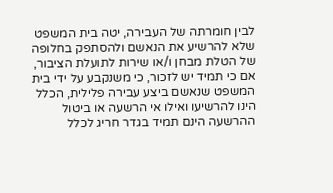לבין חומרתה של העבירה, יטה בית המשפט שלא להרשיע את הנאשם ולהסתפק בחלופה של הטלת מבחן ו/או שירות לתועלת הציבור, אם כי תמיד יש לזכור, כי משנקבע על ידי בית המשפט שנאשם ביצע עבירה פלילית, הכלל הינו להרשיעו ואילו אי הרשעה או ביטול ההרשעה הינם תמיד בגדר חריג לכלל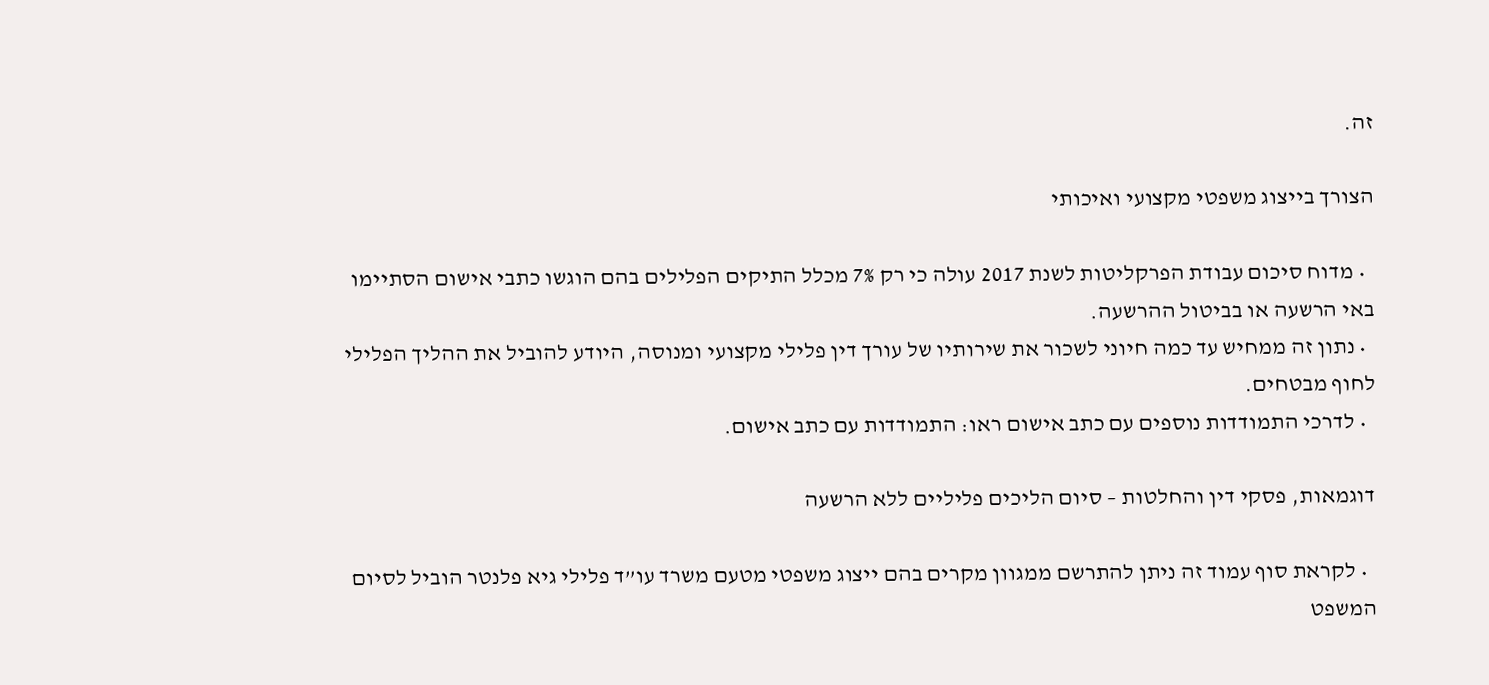זה.

הצורך בייצוג משפטי מקצועי ואיכותי

  • מדוח סיכום עבודת הפרקליטות לשנת 2017 עולה כי רק 7% מכלל התיקים הפלילים בהם הוגשו כתבי אישום הסתיימו באי הרשעה או בביטול ההרשעה.
  • נתון זה ממחיש עד כמה חיוני לשכור את שירותיו של עורך דין פלילי מקצועי ומנוסה, היודע להוביל את ההליך הפלילי לחוף מבטחים.
  • לדרכי התמודדות נוספים עם כתב אישום ראו: התמודדות עם כתב אישום.

דוגמאות, פסקי דין והחלטות – סיום הליכים פליליים ללא הרשעה

  • לקראת סוף עמוד זה ניתן להתרשם ממגוון מקרים בהם ייצוג משפטי מטעם משרד עו”ד פלילי גיא פלנטר הוביל לסיום המשפט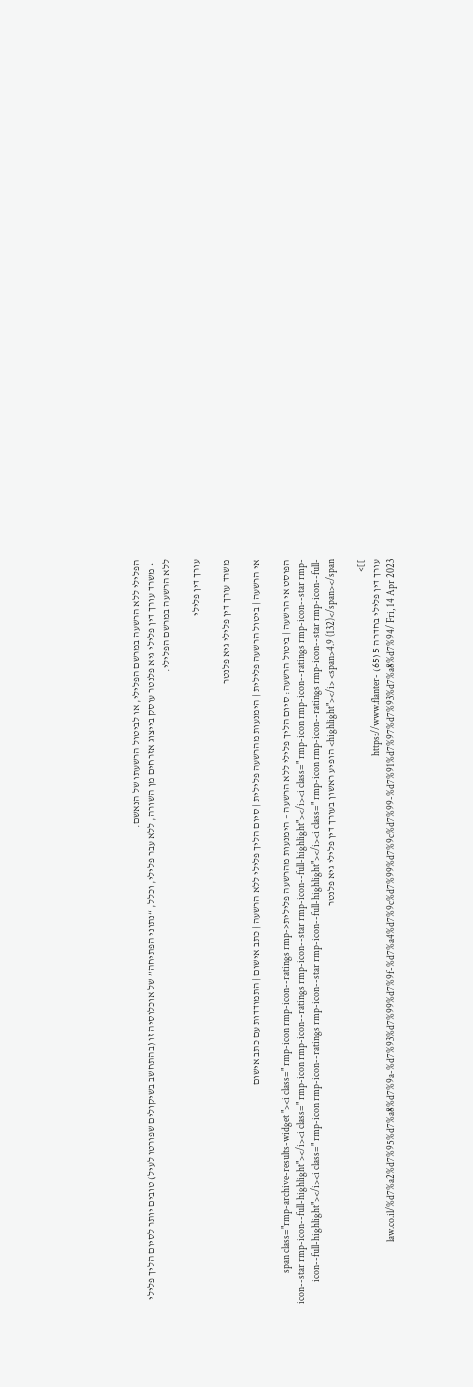הפלילי ללא הרשעה במרשם הפלילי, או לביטול הרשעתו של הנאשם.
  • משרד עורך דין פלילי גיא פלנטר עוסק בייצוג אזרחים מן השורה, ללא עבר פלילי, וכלל, “נתוני הפתיחה” של אוכלוסיה זו (בהתחשב בשיקולים שפורטו לעיל) טובים יותר לסיום הליך פלילי ללא הרשעה במרשם הפלילי.

עורך דין פלילי

משרד עורך דין פלילי גיא פלנטר

אי הרשעה | ביטול הרשעה פלילית | הימנעות מהרשעה פלילית | סיום הליך פלילי ללא הרשעה | כתב אישום | התמודדות עם כתב אישום

הפוסט אי הרשעה | ביטול הרשעה: סיום הליך פלילי ללא הרשעה – הימנעות מהרשעה פלילית<span class="rmp-archive-results-widget "><i class=" rmp-icon rmp-icon--ratings rmp-icon--star rmp-icon--full-highlight"></i><i class=" rmp-icon rmp-icon--ratings rmp-icon--star rmp-icon--full-highlight"></i><i class=" rmp-icon rmp-icon--ratings rmp-icon--star rmp-icon--full-highlight"></i><i class=" rmp-icon rmp-icon--ratings rmp-icon--star rmp-icon--full-highlight"></i><i class=" rmp-icon rmp-icon--ratings rmp-icon--star rmp-icon--full-highlight"></i> <span>4.9 (132)</span></span> הופיע ראשון בעורך דין פלילי גיא פלנטר

]]>
עורך דין פלילי בחדרה 5 (65) https://www.flanter-law.co.il/%d7%a2%d7%95%d7%a8%d7%9a-%d7%93%d7%99%d7%9f-%d7%a4%d7%9c%d7%99%d7%9c%d7%99-%d7%91%d7%97%d7%93%d7%a8%d7%94/ Fri, 14 Apr 2023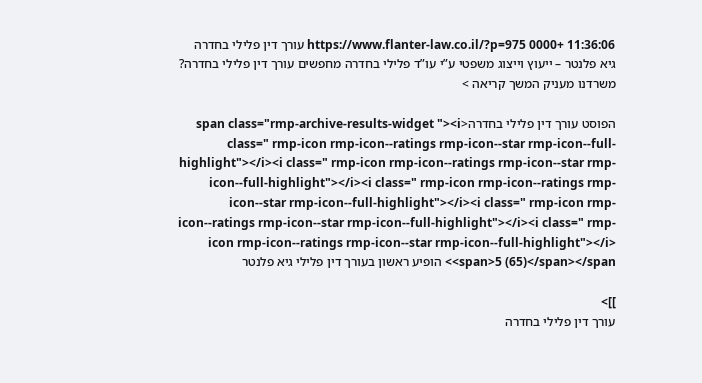11:36:06 +0000 https://www.flanter-law.co.il/?p=975 עורך דין פלילי בחדרה גיא פלנטר – ייעוץ וייצוג משפטי ע”י עו”ד פלילי בחדרה מחפשים עורך דין פלילי בחדרה? משרדנו מעניק המשך קריאה >

הפוסט עורך דין פלילי בחדרה<span class="rmp-archive-results-widget "><i class=" rmp-icon rmp-icon--ratings rmp-icon--star rmp-icon--full-highlight"></i><i class=" rmp-icon rmp-icon--ratings rmp-icon--star rmp-icon--full-highlight"></i><i class=" rmp-icon rmp-icon--ratings rmp-icon--star rmp-icon--full-highlight"></i><i class=" rmp-icon rmp-icon--ratings rmp-icon--star rmp-icon--full-highlight"></i><i class=" rmp-icon rmp-icon--ratings rmp-icon--star rmp-icon--full-highlight"></i> <span>5 (65)</span></span> הופיע ראשון בעורך דין פלילי גיא פלנטר

]]>
עורך דין פלילי בחדרה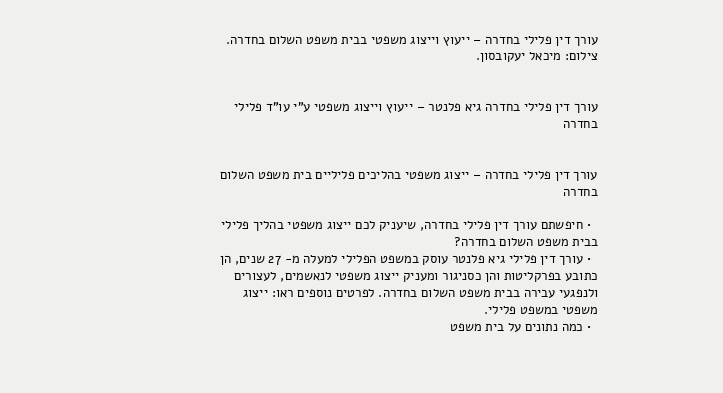עורך דין פלילי בחדרה – ייעוץ וייצוג משפטי בבית משפט השלום בחדרה. צילום: מיכאל יעקובסון.


עורך דין פלילי בחדרה גיא פלנטר – ייעוץ וייצוג משפטי ע”י עו”ד פלילי בחדרה


עורך דין פלילי בחדרה – ייצוג משפטי בהליכים פליליים בית משפט השלום בחדרה

  • חיפשתם עורך דין פלילי בחדרה, שיעניק לכם ייצוג משפטי בהליך פלילי בבית משפט השלום בחדרה?
  • עורך דין פלילי גיא פלנטר עוסק במשפט הפלילי למעלה מ- 27 שנים, הן כתובע בפרקליטות והן כסניגור ומעניק ייצוג משפטי לנאשמים, לעצורים ולנפגעי עבירה בבית משפט השלום בחדרה. לפרטים נוספים ראו: ייצוג משפטי במשפט פלילי.
  • כמה נתונים על בית משפט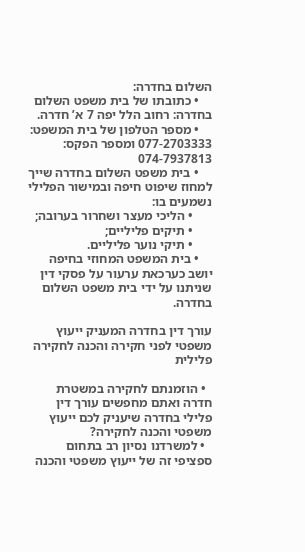השלום בחדרה:
    • כתובתו של בית משפט השלום בחדרה: רחוב הלל יפה 7 א’ חדרה.
    • מספר הטלפון של בית המשפט: 077-2703333 ומספר הפקס: 074-7937813
    • בית משפט השלום בחדרה שייך למחוז שיפוט חיפה ובמישור הפלילי נשמעים בו:
      • הליכי מעצר ושחרור בערובה;
      • תיקים פליליים;
      • תיקי נוער פליליים.
    • בית המשפט המחוזי בחיפה יושב כערכאת ערעור על פסקי דין שניתנו על ידי בית משפט השלום בחדרה.

עורך דין בחדרה המעניק ייעוץ משפטי לפני חקירה והכנה לחקירה פלילית

  • הוזמנתם לחקירה במשטרת חדרה ואתם מחפשים עורך דין פלילי בחדרה שיעניק לכם ייעוץ משפטי והכנה לחקירה?
  • למשרדנו נסיון רב בתחום ספציפי זה של ייעוץ משפטי והכנה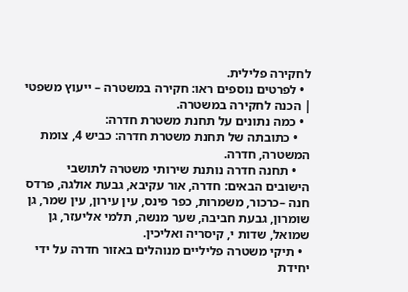לחקירה פלילית.
  • לפרטים נוספים ראו: חקירה במשטרה – ייעוץ משפטי | הכנה לחקירה במשטרה.
  • כמה נתונים על תחנת משטרת חדרה:
    • כתובתה של תחנת משטרת חדרה: כביש 4, צומת המשטרה, חדרה.
    • תחנה חדרה נותנת שירותי משטרה לתושבי הישובים הבאים: חדרה, אור עקיבא, גבעת אולגה, פרדס חנה –כרכור, משמרות, כפר פינס, עין עירון, עין שמר, גן שומרון, גבעת חביבה, שער מנשה, תלמי אליעזר, גן שמואל, שדות י, קיסריה ואליכין.
  • תיקי משטרה פליליים מנוהלים באזור חדרה על ידי יחידת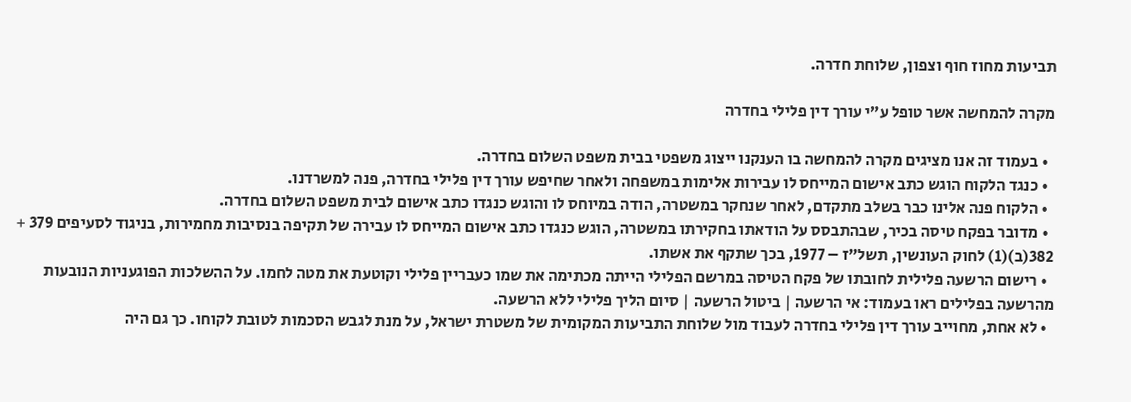תביעות מחוז חוף וצפון, שלוחת חדרה.

מקרה להמחשה אשר טופל ע”י עורך דין פלילי בחדרה

  • בעמוד זה אנו מציגים מקרה להמחשה בו הענקנו ייצוג משפטי בבית משפט השלום בחדרה.
  • כנגד הלקוח הוגש כתב אישום המייחס לו עבירות אלימות במשפחה ולאחר שחיפש עורך דין פלילי בחדרה, פנה למשרדנו.
  • הלקוח פנה אלינו כבר בשלב מתקדם, לאחר שנחקר במשטרה, הודה במיוחס לו והוגש כנגדו כתב אישום לבית משפט השלום בחדרה.
  • מדובר בפקח טיסה בכיר, שבהתבסס על הודאתו בחקירתו במשטרה, הוגש כנגדו כתב אישום המייחס לו עבירה של תקיפה בנסיבות מחמירות, בניגוד לסעיפים 379 + 382(ב)(1) לחוק העונשין, תשל”ז – 1977, בכך שתקף את אשתו.
  • רישום הרשעה פלילית לחובתו של פקח הטיסה במרשם הפלילי הייתה מכתימה את שמו כעבריין פלילי וקוטעת את מטה לחמו. על ההשלכות הפוגעניות הנובעות מהרשעה בפלילים ראו בעמוד: אי הרשעה | ביטול הרשעה | סיום הליך פלילי ללא הרשעה.
  • לא אחת, מחוייב עורך דין פלילי בחדרה לעבוד מול שלוחת התביעות המקומית של משטרת ישראל, על מנת לגבש הסכמות לטובת לקוחו. כך גם היה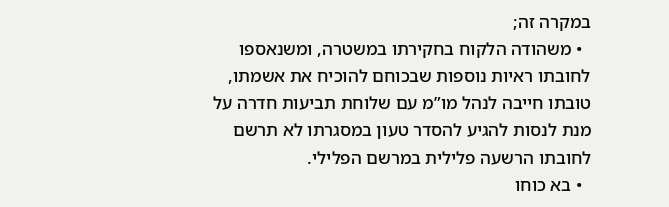במקרה זה;
  • משהודה הלקוח בחקירתו במשטרה, ומשנאספו לחובתו ראיות נוספות שבכוחם להוכיח את אשמתו, טובתו חייבה לנהל מו”מ עם שלוחת תביעות חדרה על מנת לנסות להגיע להסדר טעון במסגרתו לא תרשם לחובתו הרשעה פלילית במרשם הפלילי.
  • בא כוחו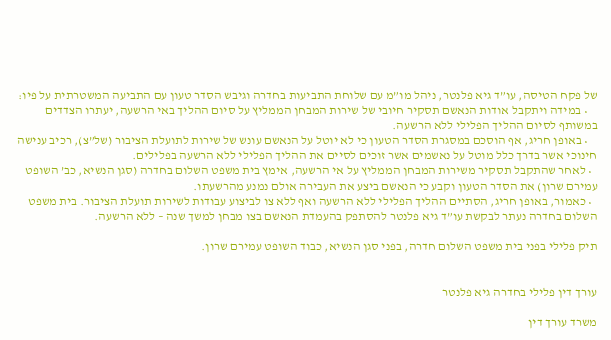של פקח הטיסה, עו”ד גיא פלנטר, ניהל מו”מ עם שלוחת התביעות בחדרה וגיבש הסדר טעון עם התביעה המשטרתית על פיו:
    • במידה ויתקבל אודות הנאשם תסקיר חיובי של שירות המבחן הממליץ על סיום ההליך באי הרשעה, יעתרו הצדדים במשותף לסיום ההליך הפלילי ללא הרשעה.
    • באופן חריג, אף הוסכם במסגרת הסדר הטעון כי לא יוטל על הנאשם עונש של שירות לתועלת הציבור (של”צ), רכיב ענישה חינוכי אשר בדרך כלל מוטל על נאשמים אשר זוכים לסיים את ההליך הפלילי ללא הרשעה בפלילים.
  • לאחר שהתקבל תסקיר משירות המבחן הממליץ על אי הרשעה, אימץ בית משפט השלום בחדרה (סגן הנשיא, כב’ השופט עמירם שרון) את הסדר הטעון וקבע כי הנאשם ביצע את העבירה אולם נמנע מהרשעתו.
  • כאמור, באופן חריג, הסתיים ההליך הפלילי ללא הרשעה ואף ללא צו לביצוע עבודות לשירות תועלת הציבור. בית משפט השלום בחדרה נעתר לבקשת עו”ד גיא פלנטר להסתפק בהעמדת הנאשם בצו מבחן למשך שנה – ללא הרשעה.

תיק פלילי בפני בית משפט השלום חדרה, בפני סגן הנשיא, כבוד השופט עמירם שרון.


עורך דין פלילי בחדרה גיא פלנטר

משרד עורך דין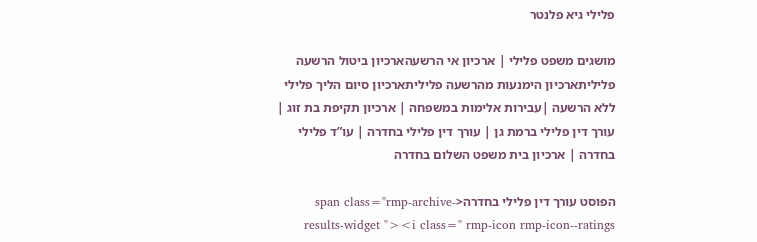פלילי גיא פלנטר

מושגים משפט פלילי | ארכיון אי הרשעהארכיון ביטול הרשעה פליליתארכיון הימנעות מהרשעה פליליתארכיון סיום הליך פלילי ללא הרשעה |עבירות אלימות במשפחה | ארכיון תקיפת בת זוג | עורך דין פלילי ברמת גן | עורך דין פלילי בחדרה | עו”ד פלילי בחדרה | ארכיון בית משפט השלום בחדרה

הפוסט עורך דין פלילי בחדרה<span class="rmp-archive-results-widget "><i class=" rmp-icon rmp-icon--ratings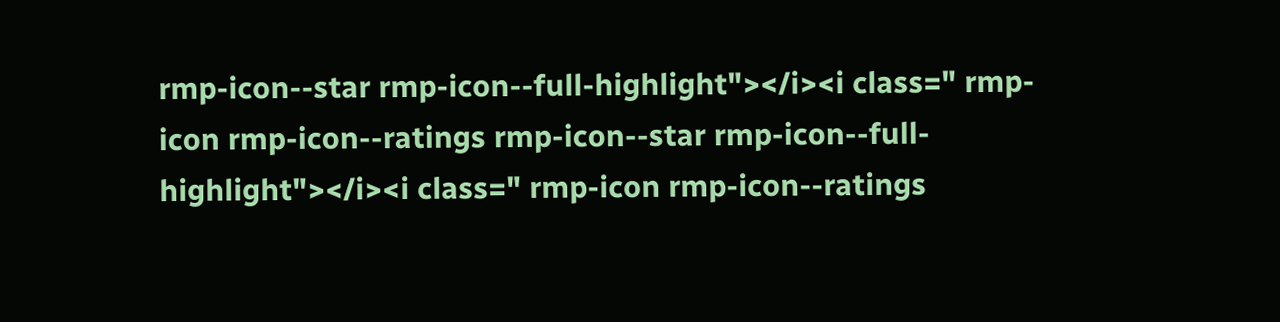rmp-icon--star rmp-icon--full-highlight"></i><i class=" rmp-icon rmp-icon--ratings rmp-icon--star rmp-icon--full-highlight"></i><i class=" rmp-icon rmp-icon--ratings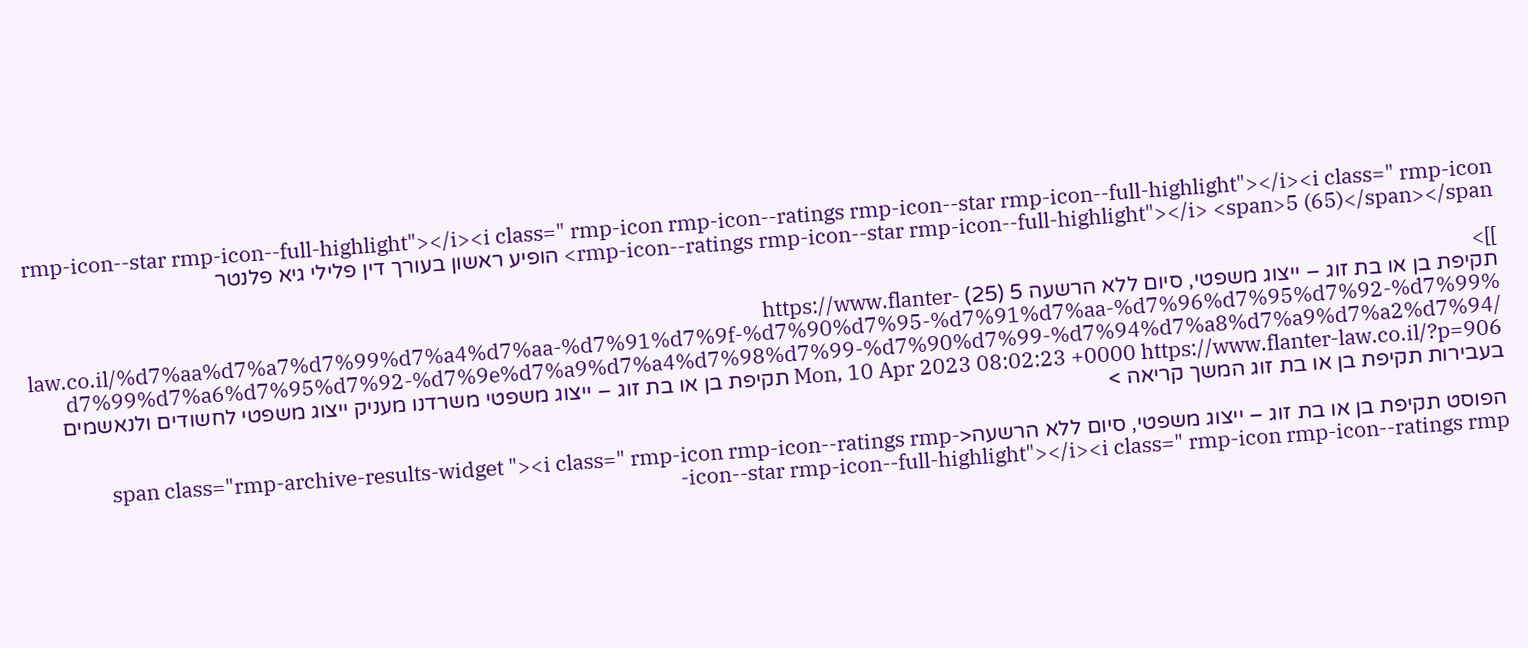rmp-icon--star rmp-icon--full-highlight"></i><i class=" rmp-icon rmp-icon--ratings rmp-icon--star rmp-icon--full-highlight"></i><i class=" rmp-icon rmp-icon--ratings rmp-icon--star rmp-icon--full-highlight"></i> <span>5 (65)</span></span> הופיע ראשון בעורך דין פלילי גיא פלנטר

]]>
תקיפת בן או בת זוג – ייצוג משפטי, סיום ללא הרשעה 5 (25) https://www.flanter-law.co.il/%d7%aa%d7%a7%d7%99%d7%a4%d7%aa-%d7%91%d7%9f-%d7%90%d7%95-%d7%91%d7%aa-%d7%96%d7%95%d7%92-%d7%99%d7%99%d7%a6%d7%95%d7%92-%d7%9e%d7%a9%d7%a4%d7%98%d7%99-%d7%90%d7%99-%d7%94%d7%a8%d7%a9%d7%a2%d7%94/ Mon, 10 Apr 2023 08:02:23 +0000 https://www.flanter-law.co.il/?p=906 תקיפת בן או בת זוג – ייצוג משפטי משרדנו מעניק ייצוג משפטי לחשודים ולנאשמים בעבירות תקיפת בן או בת זוג המשך קריאה >

הפוסט תקיפת בן או בת זוג – ייצוג משפטי, סיום ללא הרשעה<span class="rmp-archive-results-widget "><i class=" rmp-icon rmp-icon--ratings rmp-icon--star rmp-icon--full-highlight"></i><i class=" rmp-icon rmp-icon--ratings rmp-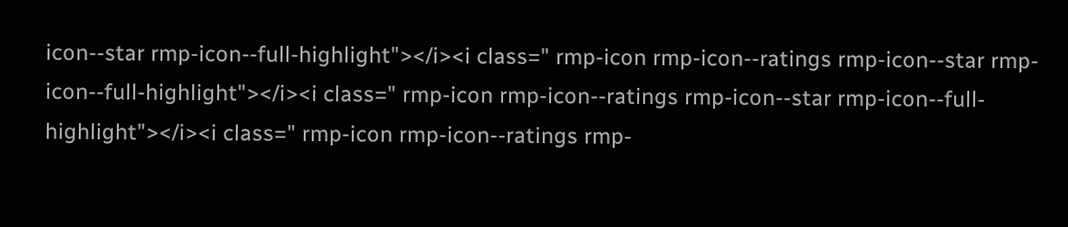icon--star rmp-icon--full-highlight"></i><i class=" rmp-icon rmp-icon--ratings rmp-icon--star rmp-icon--full-highlight"></i><i class=" rmp-icon rmp-icon--ratings rmp-icon--star rmp-icon--full-highlight"></i><i class=" rmp-icon rmp-icon--ratings rmp-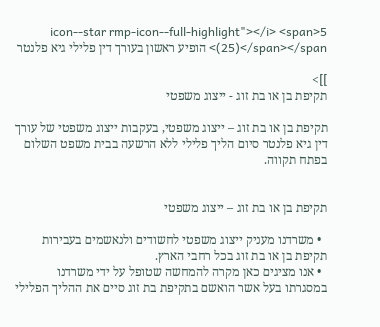icon--star rmp-icon--full-highlight"></i> <span>5 (25)</span></span> הופיע ראשון בעורך דין פלילי גיא פלנטר

]]>
תקיפת בן או בת זוג - ייצוג משפטי

תקיפת בן או בת זוג – ייצוג משפטי, בעקבות ייצוג משפטי של עורך דין גיא פלנטר סיום הליך פלילי ללא הרשעה בבית משפט השלום בפתח תקווה.


תקיפת בן או בת זוג – ייצוג משפטי

  • משרדנו מעניק ייצוג משפטי לחשודים ולנאשמים בעבירות תקיפת בן או בת זוג בכל רחבי הארץ.
  • אנו מציגים כאן מקרה להמחשה שטופל על ידי משרדנו במסגרתו בעל אשר הואשם בתקיפת בת זוג סיים את ההליך הפלילי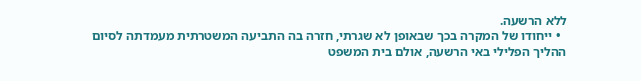ללא הרשעה.
  • ייחודו של המקרה בכך שבאופן לא שגרתי, חזרה בה התביעה המשטרתית מעמדתה לסיום ההליך הפלילי באי הרשעה, אולם בית המשפט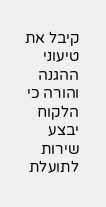קיבל את טיעוני ההגנה והורה כי הלקוח יבצע שירות לתועלת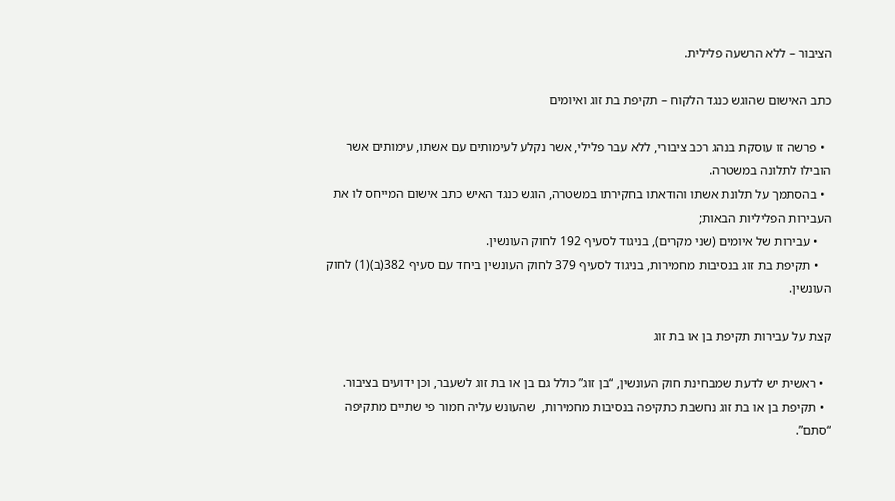הציבור – ללא הרשעה פלילית.

כתב האישום שהוגש כנגד הלקוח – תקיפת בת זוג ואיומים

  • פרשה זו עוסקת בנהג רכב ציבורי, ללא עבר פלילי, אשר נקלע לעימותים עם אשתו, עימותים אשר הובילו לתלונה במשטרה.
  • בהסתמך על תלונת אשתו והודאתו בחקירתו במשטרה, הוגש כנגד האיש כתב אישום המייחס לו את העבירות הפליליות הבאות;
    • עבירות של איומים (שני מקרים), בניגוד לסעיף 192 לחוק העונשין.
    • תקיפת בת זוג בנסיבות מחמירות, בניגוד לסעיף 379 לחוק העונשין ביחד עם סעיף 382(ב)(1) לחוק העונשין.

קצת על עבירות תקיפת בן או בת זוג

  • ראשית יש לדעת שמבחינת חוק העונשין, “בן זוג” כולל גם בן או בת זוג לשעבר, וכן ידועים בציבור.
  • תקיפת בן או בת זוג נחשבת כתקיפה בנסיבות מחמירות,  שהעונש עליה חמור פי שתיים מתקיפה “סתם”.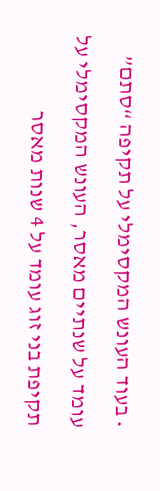• בעוד העונש המקסימלי על תקיפה “סתם” עומד על שנתיים מאסר, העונש המקסימלי על תקיפת בני זוג עומד על 4 שנות מאסר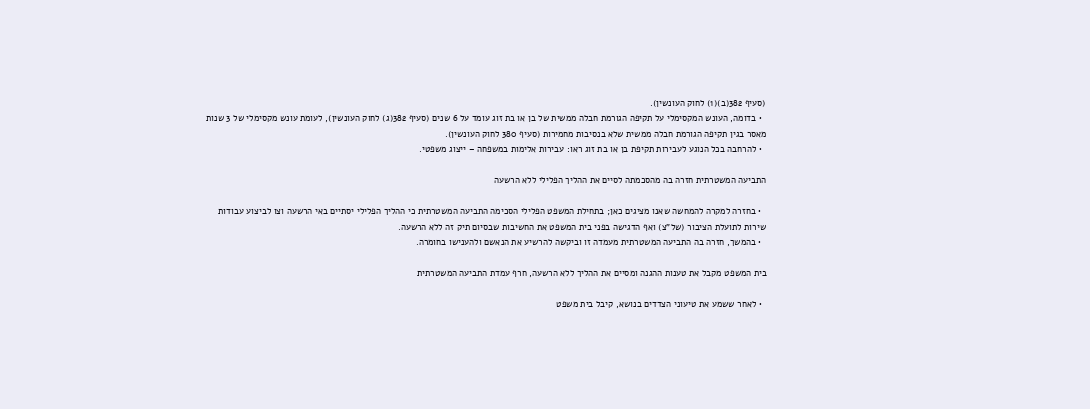(סעיף 382(ב)(1) לחוק העונשין).
  • בדומה, העונש המקסימלי על תקיפה הגורמת חבלה ממשית של בן או בת זוג עומד על 6 שנים (סעיף 382(ג) לחוק העונשין), לעומת עונש מקסימלי של 3 שנות מאסר בגין תקיפה הגורמת חבלה ממשית שלא בנסיבות מחמירות (סעיף 380 לחוק העונשין).
  • להרחבה בכל הנוגע לעבירות תקיפת בן או בת זוג ראו: עבירות אלימות במשפחה – ייצוג משפטי.

התביעה המשטרתית חזרה בה מהסכמתה לסיים את ההליך הפלילי ללא הרשעה

  • בחזרה למקרה להמחשה שאנו מציגים כאן; בתחילת המשפט הפלילי הסכימה התביעה המשטרתית כי ההליך הפלילי יסתיים באי הרשעה וצו לביצוע עבודות שירות לתועלת הציבור (של”צ) ואף הדגישה בפני בית המשפט את החשיבות שבסיום תיק זה ללא הרשעה.
  • בהמשך, חזרה בה התביעה המשטרתית מעמדה זו וביקשה להרשיע את הנאשם ולהענישו בחומרה.

בית המשפט מקבל את טענות ההגנה ומסיים את ההליך ללא הרשעה, חרף עמדת התביעה המשטרתית

  • לאחר ששמע את טיעוני הצדדים בנושא, קיבל בית משפט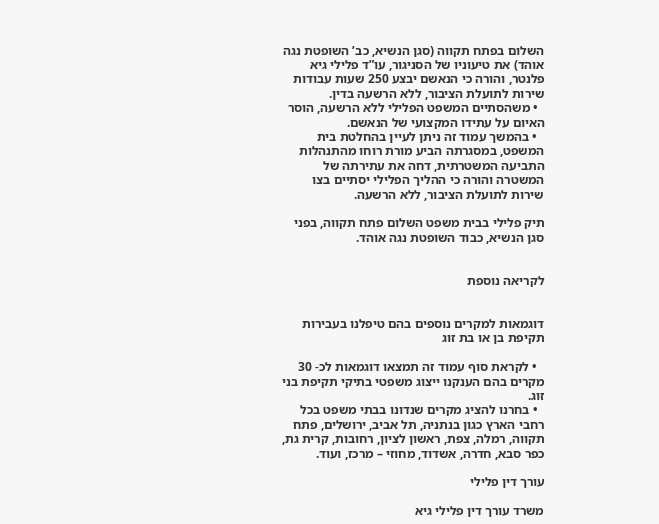השלום בפתח תקווה (סגן הנשיא, כב’ השופטת נגה אוהד) את טיעוניו של הסניגור, עו”ד פלילי גיא פלנטר, והורה כי הנאשם יבצע 250 שעות עבודות שירות לתועלת הציבור, ללא הרשעה בדין.
  • משהסתיים המשפט הפלילי ללא הרשעה, הוסר האיום על עתידו המקצועי של הנאשם.
  • בהמשך עמוד זה ניתן לעיין בהחלטת בית המשפט, במסגרתה הביע מורת רוחו מהתנהלות התביעה המשטרתית, דחה את עתירתה של המשטרה והורה כי ההליך הפלילי יסתיים בצו שירות לתועלת הציבור, ללא הרשעה.

תיק פלילי בבית משפט השלום פתח תקווה, בפני סגן הנשיא, כבוד השופטת נגה אוהד.


לקריאה נוספת


דוגמאות למקרים נוספים בהם טיפלנו בעבירות תקיפת בן או בת זוג

  • לקראת סוף עמוד זה תמצאו דוגמאות לכ- 30 מקרים בהם הענקנו ייצוג משפטי בתיקי תקיפת בני זוג.
  • בחרנו להציג מקרים שנדונו בבתי משפט בכל רחבי הארץ כגון בנתניה, תל אביב, ירושלים, פתח תקווה, רמלה, צפת, ראשון לציון, רחובות, קרית גת, כפר סבא, חדרה, אשדוד, מחוזי – מרכז, ועוד.

עורך דין פלילי

משרד עורך דין פלילי גיא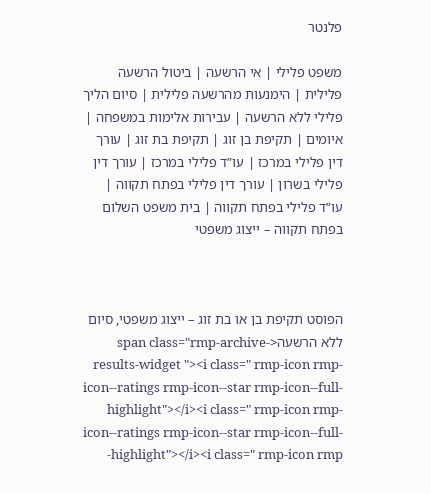פלנטר

משפט פלילי | אי הרשעה | ביטול הרשעה פלילית | הימנעות מהרשעה פלילית | סיום הליך פלילי ללא הרשעה | עבירות אלימות במשפחה | איומים | תקיפת בן זוג | תקיפת בת זוג | עורך דין פלילי במרכז | עו”ד פלילי במרכז | עורך דין פלילי בשרון | עורך דין פלילי בפתח תקווה | עו”ד פלילי בפתח תקווה | בית משפט השלום בפתח תקווה – ייצוג משפטי



הפוסט תקיפת בן או בת זוג – ייצוג משפטי, סיום ללא הרשעה<span class="rmp-archive-results-widget "><i class=" rmp-icon rmp-icon--ratings rmp-icon--star rmp-icon--full-highlight"></i><i class=" rmp-icon rmp-icon--ratings rmp-icon--star rmp-icon--full-highlight"></i><i class=" rmp-icon rmp-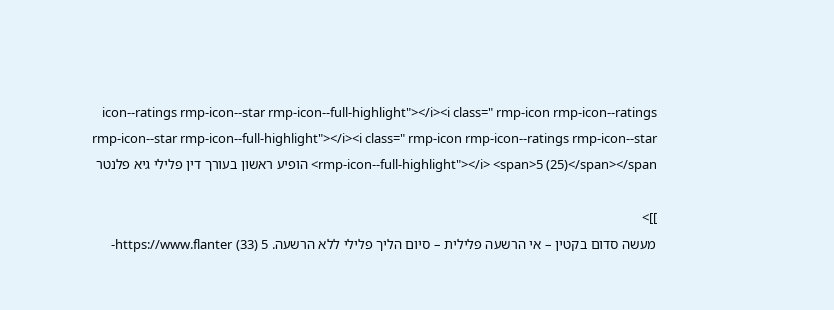icon--ratings rmp-icon--star rmp-icon--full-highlight"></i><i class=" rmp-icon rmp-icon--ratings rmp-icon--star rmp-icon--full-highlight"></i><i class=" rmp-icon rmp-icon--ratings rmp-icon--star rmp-icon--full-highlight"></i> <span>5 (25)</span></span> הופיע ראשון בעורך דין פלילי גיא פלנטר

]]>
מעשה סדום בקטין – אי הרשעה פלילית – סיום הליך פלילי ללא הרשעה. 5 (33) https://www.flanter-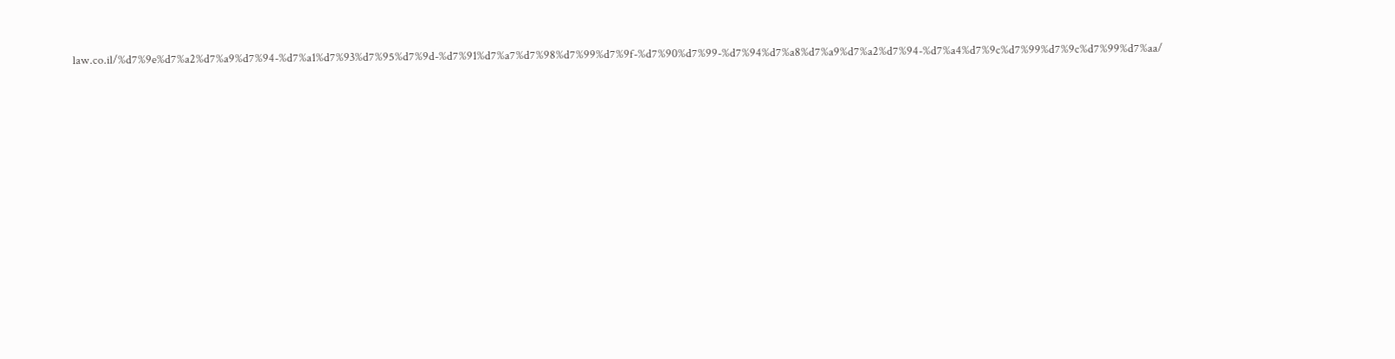law.co.il/%d7%9e%d7%a2%d7%a9%d7%94-%d7%a1%d7%93%d7%95%d7%9d-%d7%91%d7%a7%d7%98%d7%99%d7%9f-%d7%90%d7%99-%d7%94%d7%a8%d7%a9%d7%a2%d7%94-%d7%a4%d7%9c%d7%99%d7%9c%d7%99%d7%aa/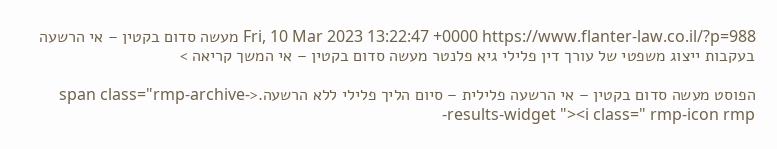Fri, 10 Mar 2023 13:22:47 +0000 https://www.flanter-law.co.il/?p=988 מעשה סדום בקטין – אי הרשעה בעקבות ייצוג משפטי של עורך דין פלילי גיא פלנטר מעשה סדום בקטין – אי המשך קריאה >

הפוסט מעשה סדום בקטין – אי הרשעה פלילית – סיום הליך פלילי ללא הרשעה.<span class="rmp-archive-results-widget "><i class=" rmp-icon rmp-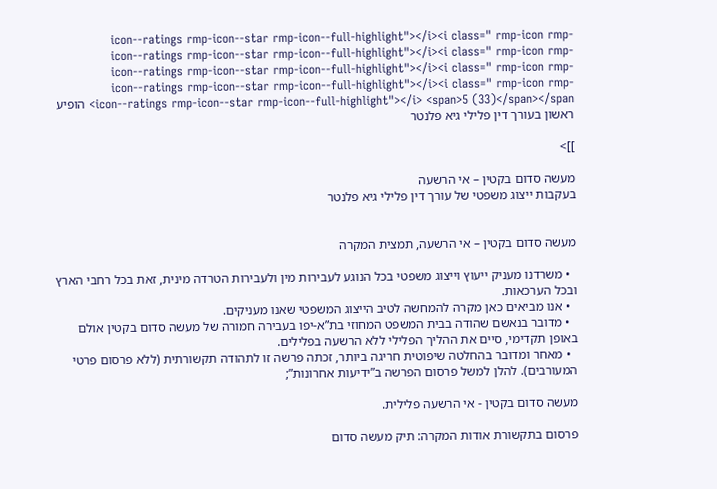icon--ratings rmp-icon--star rmp-icon--full-highlight"></i><i class=" rmp-icon rmp-icon--ratings rmp-icon--star rmp-icon--full-highlight"></i><i class=" rmp-icon rmp-icon--ratings rmp-icon--star rmp-icon--full-highlight"></i><i class=" rmp-icon rmp-icon--ratings rmp-icon--star rmp-icon--full-highlight"></i><i class=" rmp-icon rmp-icon--ratings rmp-icon--star rmp-icon--full-highlight"></i> <span>5 (33)</span></span> הופיע ראשון בעורך דין פלילי גיא פלנטר

]]>

מעשה סדום בקטין – אי הרשעה
בעקבות ייצוג משפטי של עורך דין פלילי גיא פלנטר


מעשה סדום בקטין – אי הרשעה, תמצית המקרה

  • משרדנו מעניק ייעוץ וייצוג משפטי בכל הנוגע לעבירות מין ולעבירות הטרדה מינית, זאת בכל רחבי הארץ ובכל הערכאות.
  • אנו מביאים כאן מקרה להמחשה לטיב הייצוג המשפטי שאנו מעניקים.
  • מדובר בנאשם שהודה בבית המשפט המחוזי בת”א-יפו בעבירה חמורה של מעשה סדום בקטין אולם באופן תקדימי, סיים את ההליך הפלילי ללא הרשעה בפלילים.
  • מאחר ומדובר בהחלטה שיפוטית חריגה ביותר, זכתה פרשה זו לתהודה תקשורתית (ללא פרסום פרטי המעורבים). להלן למשל פרסום הפרשה ב”ידיעות אחרונות”;

מעשה סדום בקטין - אי הרשעה פלילית.

פרסום בתקשורת אודות המקרה: תיק מעשה סדום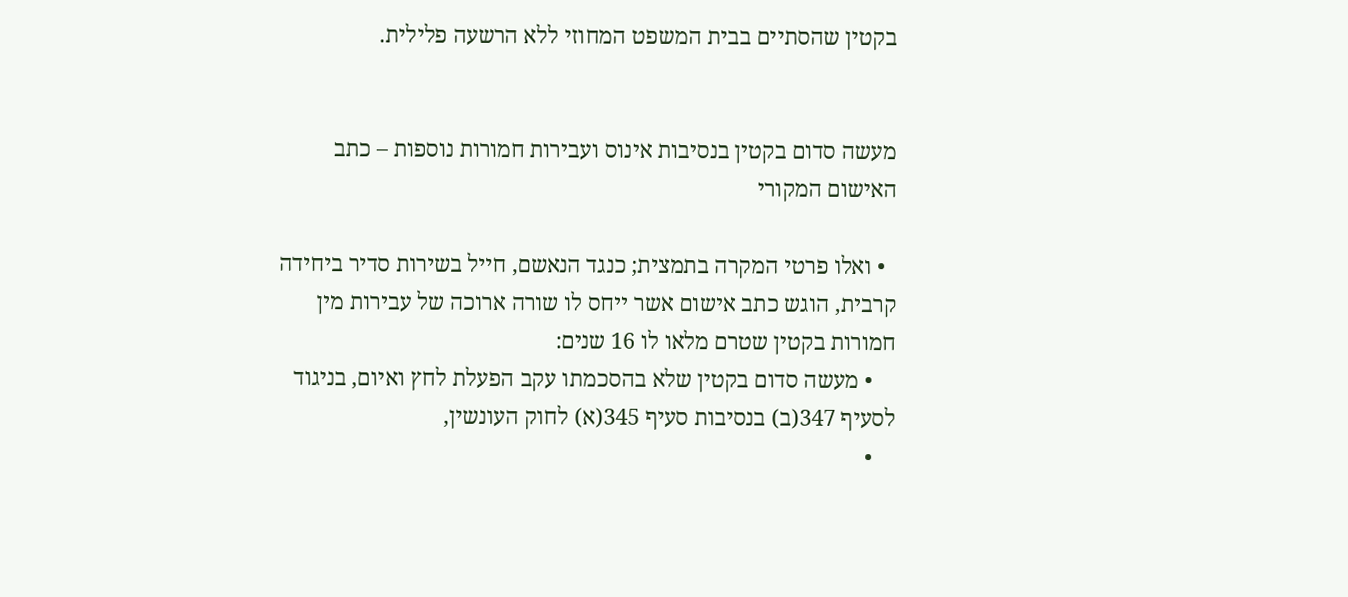בקטין שהסתיים בבית המשפט המחוזי ללא הרשעה פלילית.


מעשה סדום בקטין בנסיבות אינוס ועבירות חמורות נוספות – כתב האישום המקורי

  • ואלו פרטי המקרה בתמצית; כנגד הנאשם, חייל בשירות סדיר ביחידה קרבית, הוגש כתב אישום אשר ייחס לו שורה ארוכה של עבירות מין חמורות בקטין שטרם מלאו לו 16 שנים:
    • מעשה סדום בקטין שלא בהסכמתו עקב הפעלת לחץ ואיום, בניגוד לסעיף 347(ב) בנסיבות סעיף 345(א) לחוק העונשין,
    •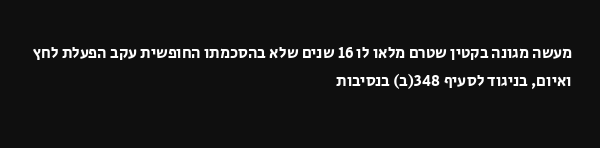מעשה מגונה בקטין שטרם מלאו לו 16 שנים שלא בהסכמתו החופשית עקב הפעלת לחץ ואיום, בניגוד לסעיף 348(ב) בנסיבות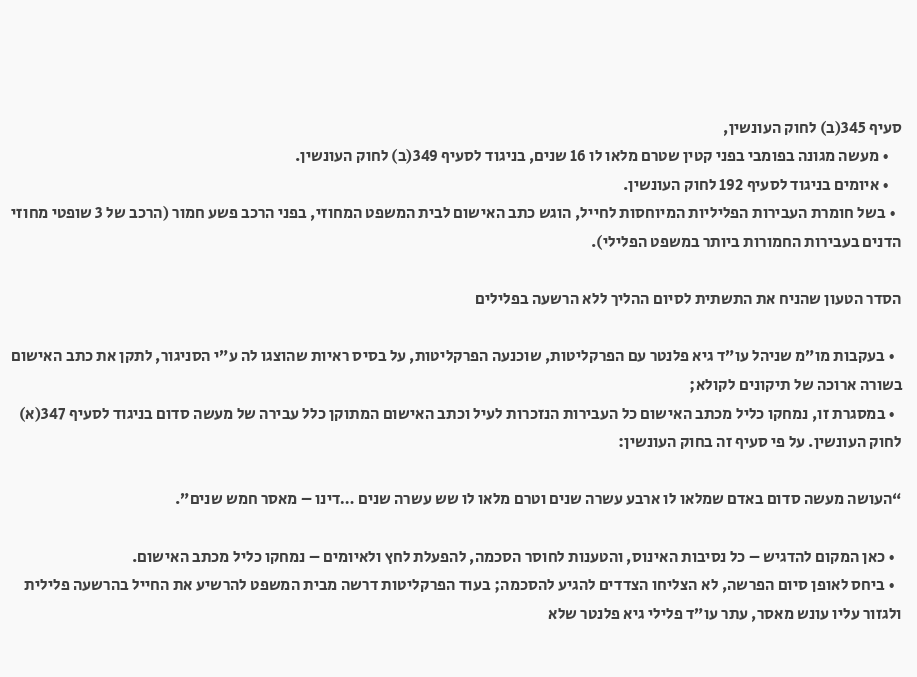סעיף 345(ב) לחוק העונשין,
    • מעשה מגונה בפומבי בפני קטין שטרם מלאו לו 16 שנים, בניגוד לסעיף 349(ב) לחוק העונשין.
    • איומים בניגוד לסעיף 192 לחוק העונשין.
  • בשל חומרת העבירות הפליליות המיוחסות לחייל, הוגש כתב האישום לבית המשפט המחוזי, בפני הרכב פשע חמור (הרכב של 3 שופטי מחוזי הדנים בעבירות החמורות ביותר במשפט הפלילי).

הסדר הטעון שהניח את התשתית לסיום ההליך ללא הרשעה בפלילים

  • בעקבות מו”מ שניהל עו”ד גיא פלנטר עם הפרקליטות, שוכנעה הפרקליטות, על בסיס ראיות שהוצגו לה ע”י הסניגור, לתקן את כתב האישום בשורה ארוכה של תיקונים לקולא;
  • במסגרת זו, נמחקו כליל מכתב האישום כל העבירות הנזכרות לעיל וכתב האישום המתוקן כלל עבירה של מעשה סדום בניגוד לסעיף 347(א) לחוק העונשין. על פי סעיף זה בחוק העונשין:

“העושה מעשה סדום באדם שמלאו לו ארבע עשרה שנים וטרם מלאו לו שש עשרה שנים …דינו – מאסר חמש שנים”.

  • כאן המקום להדגיש – כל נסיבות האינוס, והטענות לחוסר הסכמה, להפעלת לחץ ולאיומים – נמחקו כליל מכתב האישום.
  • ביחס לאופן סיום הפרשה, לא הצליחו הצדדים להגיע להסכמה; בעוד הפרקליטות דרשה מבית המשפט להרשיע את החייל בהרשעה פלילית ולגזור עליו עונש מאסר, עתר עו”ד פלילי גיא פלנטר שלא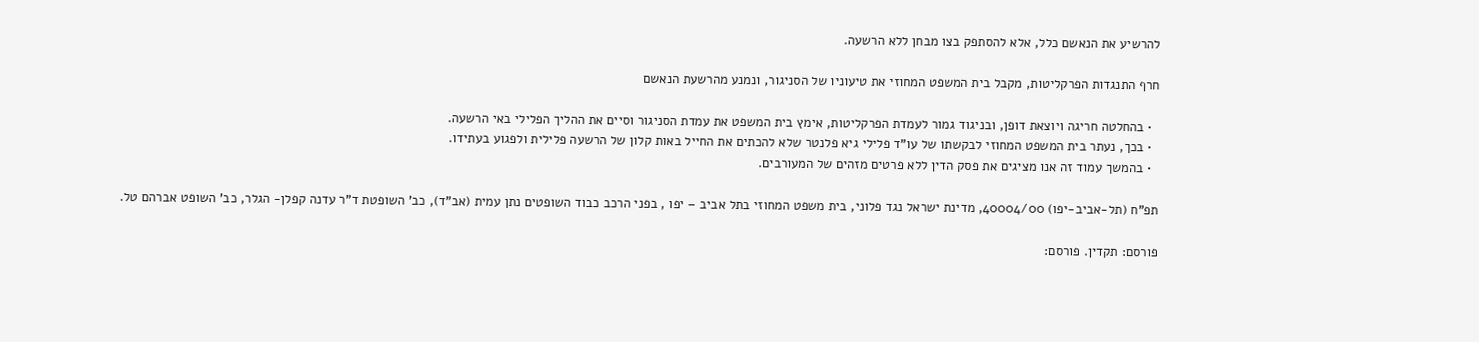להרשיע את הנאשם כלל, אלא להסתפק בצו מבחן ללא הרשעה.

חרף התנגדות הפרקליטות, מקבל בית המשפט המחוזי את טיעוניו של הסניגור, ונמנע מהרשעת הנאשם

  • בהחלטה חריגה ויוצאת דופן, ובניגוד גמור לעמדת הפרקליטות, אימץ בית המשפט את עמדת הסניגור וסיים את ההליך הפלילי באי הרשעה.
  • בכך, נעתר בית המשפט המחוזי לבקשתו של עו”ד פלילי גיא פלנטר שלא להכתים את החייל באות קלון של הרשעה פלילית ולפגוע בעתידו.
  • בהמשך עמוד זה אנו מציגים את פסק הדין ללא פרטים מזהים של המעורבים.

תפ”ח (תל-אביב-יפו) 40004/00, מדינת ישראל נגד פלוני, בית משפט המחוזי בתל אביב – יפו , בפני הרכב כבוד השופטים נתן עמית (אב”ד), כב’ השופטת ד”ר עדנה קפלן- הגלר, כב’ השופט אברהם טל.

פורסם: תקדין. פורסם: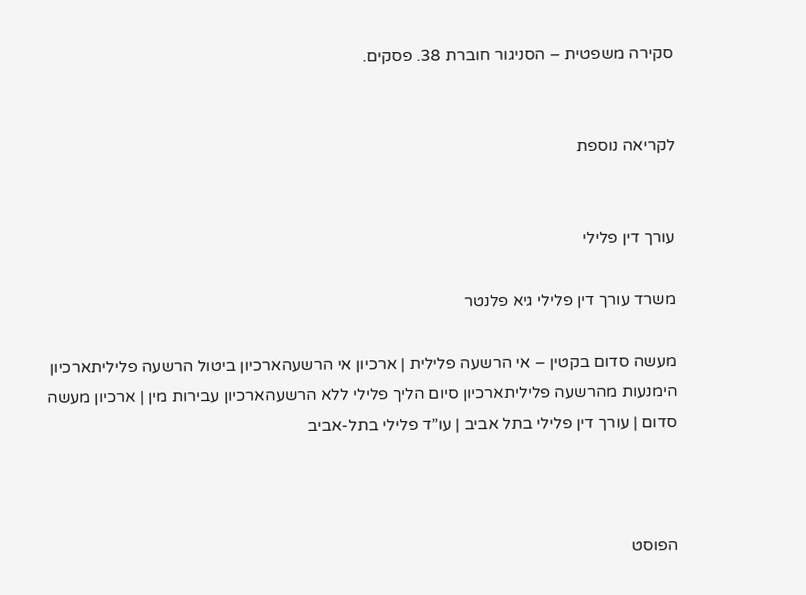סקירה משפטית – הסניגור חוברת 38. פסקים.


לקריאה נוספת


עורך דין פלילי

משרד עורך דין פלילי גיא פלנטר

מעשה סדום בקטין – אי הרשעה פלילית | ארכיון אי הרשעהארכיון ביטול הרשעה פליליתארכיון הימנעות מהרשעה פליליתארכיון סיום הליך פלילי ללא הרשעהארכיון עבירות מין | ארכיון מעשה סדום | עורך דין פלילי בתל אביב | עו”ד פלילי בתל-אביב



הפוסט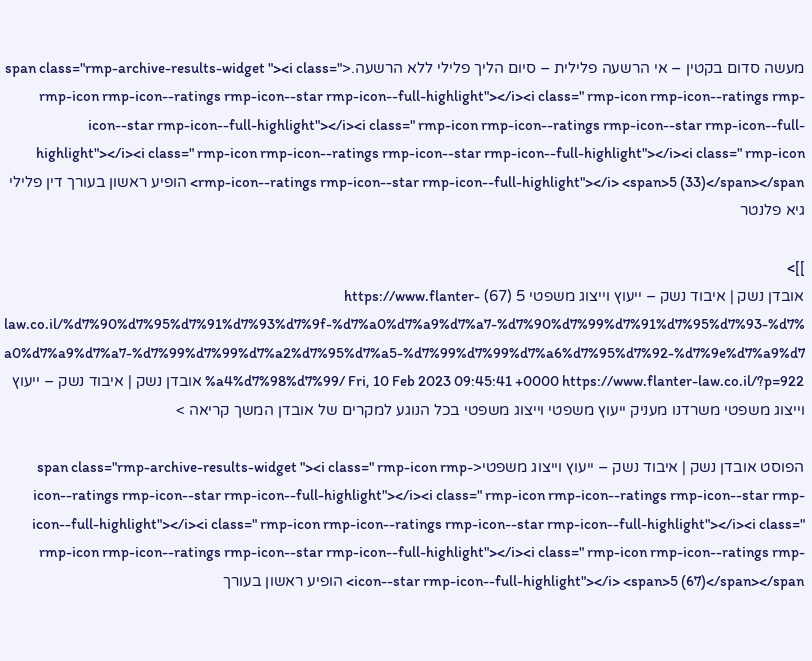מעשה סדום בקטין – אי הרשעה פלילית – סיום הליך פלילי ללא הרשעה.<span class="rmp-archive-results-widget "><i class=" rmp-icon rmp-icon--ratings rmp-icon--star rmp-icon--full-highlight"></i><i class=" rmp-icon rmp-icon--ratings rmp-icon--star rmp-icon--full-highlight"></i><i class=" rmp-icon rmp-icon--ratings rmp-icon--star rmp-icon--full-highlight"></i><i class=" rmp-icon rmp-icon--ratings rmp-icon--star rmp-icon--full-highlight"></i><i class=" rmp-icon rmp-icon--ratings rmp-icon--star rmp-icon--full-highlight"></i> <span>5 (33)</span></span> הופיע ראשון בעורך דין פלילי גיא פלנטר

]]>
אובדן נשק | איבוד נשק – ייעוץ וייצוג משפטי 5 (67) https://www.flanter-law.co.il/%d7%90%d7%95%d7%91%d7%93%d7%9f-%d7%a0%d7%a9%d7%a7-%d7%90%d7%99%d7%91%d7%95%d7%93-%d7%a0%d7%a9%d7%a7-%d7%99%d7%99%d7%a2%d7%95%d7%a5-%d7%99%d7%99%d7%a6%d7%95%d7%92-%d7%9e%d7%a9%d7%a4%d7%98%d7%99/ Fri, 10 Feb 2023 09:45:41 +0000 https://www.flanter-law.co.il/?p=922 אובדן נשק | איבוד נשק – ייעוץ וייצוג משפטי משרדנו מעניק ייעוץ משפטי וייצוג משפטי בכל הנוגע למקרים של אובדן המשך קריאה >

הפוסט אובדן נשק | איבוד נשק – ייעוץ וייצוג משפטי<span class="rmp-archive-results-widget "><i class=" rmp-icon rmp-icon--ratings rmp-icon--star rmp-icon--full-highlight"></i><i class=" rmp-icon rmp-icon--ratings rmp-icon--star rmp-icon--full-highlight"></i><i class=" rmp-icon rmp-icon--ratings rmp-icon--star rmp-icon--full-highlight"></i><i class=" rmp-icon rmp-icon--ratings rmp-icon--star rmp-icon--full-highlight"></i><i class=" rmp-icon rmp-icon--ratings rmp-icon--star rmp-icon--full-highlight"></i> <span>5 (67)</span></span> הופיע ראשון בעורך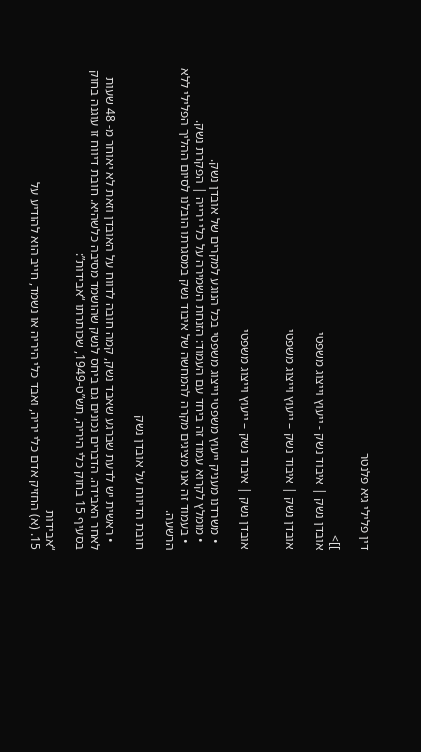דין פלילי גיא פלנטר

]]>
אובדן נשק | איבוד נשק - ייעוץ וייצוג משפטי

אובדן נשק | איבוד נשק – ייעוץ וייצוג משפטי


אובדן נשק | איבוד נשק – ייעוץ וייצוג משפטי

  • משרדנו מעניק ייעוץ משפטי וייצוג משפטי בכל הנוגע למקרים של אובדן נשק.
  • מומלץ לקרוא עמוד זה ביחד עם העמוד: הזנחת השמירה על כלי ירייה | הפקרת נשק.
  • בעמוד זה אנו מציגים מקרה להמחשה של איבוד נשק במסגרתו הובלנו לסיום ההליך הפלילי ללא הרשעה.

חובת הדיווח על אובדן נשק

  • ראשית יש לדעת שברגע שאבד נשק, קמה חובה לדווח על האובדן וזאת לא יאוחר מ- 48 שעות לאחר האבידה. הדברים נכונים גם ביחס לנשק שהושמד מסיבה כלשהיא. חובת דיווח זו עוגנה בחוק בסעיף 15 בחוק כלי היריה, תש”ט-1949, שכותרתו “אבידות”:

“אבידות
15. (א) החזיק אדם כלי יריה, ואבד כלי היריה או נשמד, חייב הוא להודיע על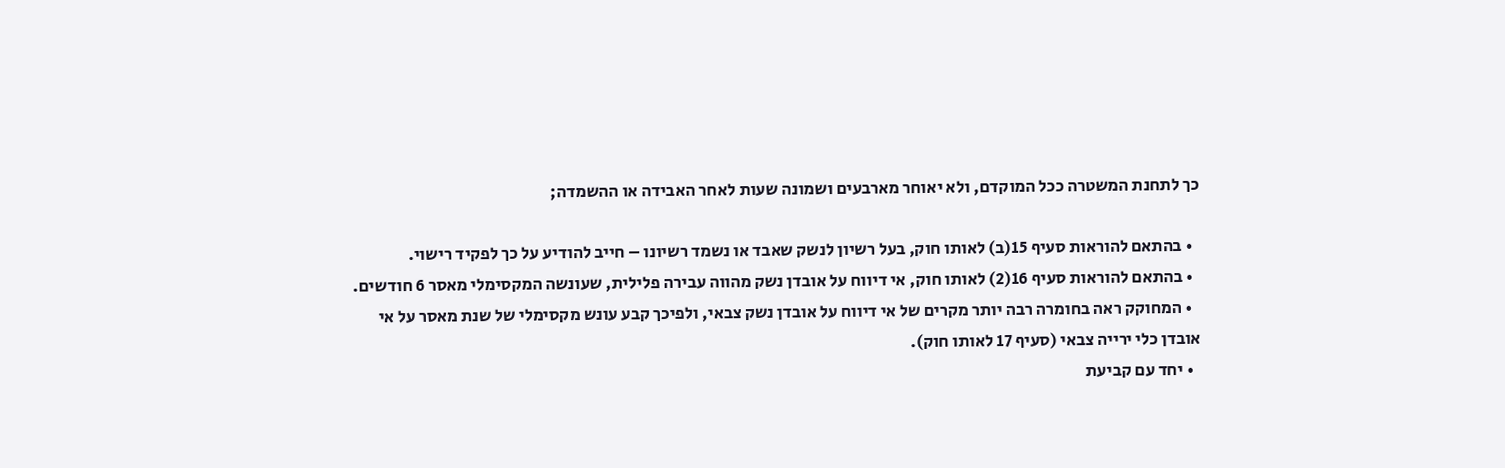כך לתחנת המשטרה ככל המוקדם, ולא יאוחר מארבעים ושמונה שעות לאחר האבידה או ההשמדה;

  • בהתאם להוראות סעיף 15(ב) לאותו חוק, בעל רשיון לנשק שאבד או נשמד רשיונו – חייב להודיע על כך לפקיד רישוי.
  • בהתאם להוראות סעיף 16(2) לאותו חוק, אי דיווח על אובדן נשק מהווה עבירה פלילית, שעונשה המקסימלי מאסר 6 חודשים.
  • המחוקק ראה בחומרה רבה יותר מקרים של אי דיווח על אובדן נשק צבאי, ולפיכך קבע עונש מקסימלי של שנת מאסר על אי אובדן כלי ירייה צבאי (סעיף 17 לאותו חוק).
  • יחד עם קביעת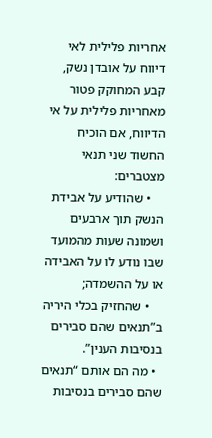אחריות פלילית לאי דיווח על אובדן נשק, קבע המחוקק פטור מאחריות פלילית על אי הדיווח, אם הוכיח החשוד שני תנאי מצטברים:
    • שהודיע על אבידת הנשק תוך ארבעים ושמונה שעות מהמועד שבו נודע לו על האבידה או על ההשמדה;
    • שהחזיק בכלי היריה ב”תנאים שהם סבירים בנסיבות הענין”.
  • מה הם אותם “תנאים שהם סבירים בנסיבות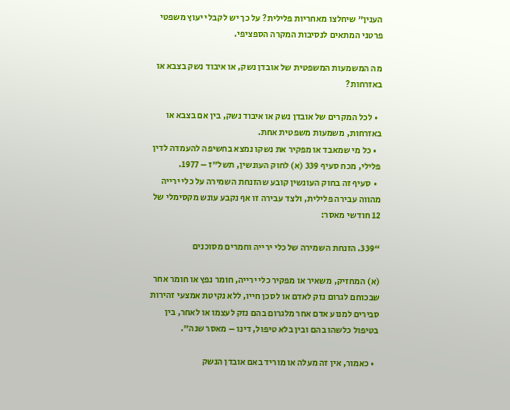הענין” שיחלצו מאחריות פלילית? על כך יש לקבל ייעוץ משפטי פרטני המתאים לנסיבות המקרה הספציפי.

מה המשמעות המשפטית של אובדן נשק, או איבוד נשק בצבא או באזרחות?

  • לכל המקרים של אובדן נשק או איבוד נשק, בין אם בצבא או באזרחות, משמעות משפטית אחת.
  • כל מי שמאבד או מפקיר את נשקו נמצא בחשיפה להעמדה לדין פלילי, מכח סעיף 339 (א) לחוק העונשין, תשל”ז – 1977.
  • סעיף זה בחוק העונשין קובע שהזנחת השמירה על כלי ירייה מהווה עבירה פלילית, ולצד עבירה זו אף נקבע עונש מקסימלי של 12 חודשי מאסר:

“339. הזנחת השמירה של כלי ירייה וחמרים מסוכנים

(א) המחזיק, משאיר או מפקיר כלי ירייה, חומר נפץ או חומר אחר שבכוחם לגרום נזק לאדם או לסכן חייו, ללא נקיטת אמצעי זהירות סבירים למנוע אדם אחר מלגרום בהם נזק לעצמו או לאחר, בין בטיפול כלשהו בהם ובין בלא טיפול, דינו – מאסר שנה”.

  • כאמור, אין זה מעלה או מוריד באם אובדן הנשק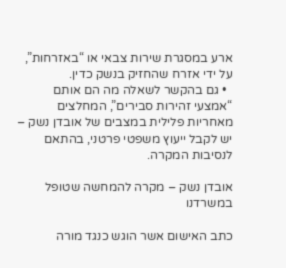ארע במסגרת שירות צבאי או “באזרחות”, על ידי אזרח שהחזיק בנשק כדין.
  • גם בהקשר לשאלה מה הם אותם “אמצעי זהירות סבירים”, המחלצים מאחריות פלילית במצבים של אובדן נשק – יש לקבל ייעוץ משפטי פרטני, בהתאם לנסיבות המקרה.

אובדן נשק – מקרה להמחשה שטופל במשרדנו

כתב האישום אשר הוגש כנגד מורה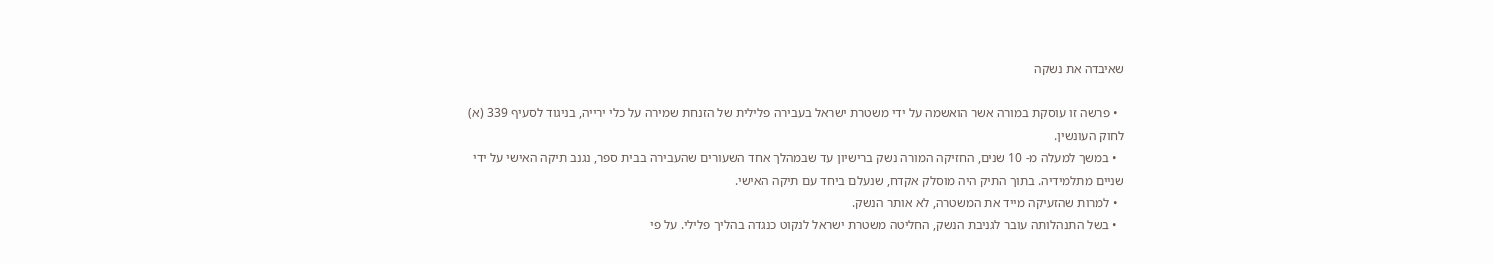שאיבדה את נשקה

  • פרשה זו עוסקת במורה אשר הואשמה על ידי משטרת ישראל בעבירה פלילית של הזנחת שמירה על כלי ירייה, בניגוד לסעיף 339 (א) לחוק העונשין.
  • במשך למעלה מ- 10 שנים, החזיקה המורה נשק ברישיון עד שבמהלך אחד השעורים שהעבירה בבית ספר, נגנב תיקה האישי על ידי שניים מתלמידיה. בתוך התיק היה מוסלק אקדח, שנעלם ביחד עם תיקה האישי.
  • למרות שהזעיקה מייד את המשטרה, לא אותר הנשק.
  • בשל התנהלותה עובר לגניבת הנשק, החליטה משטרת ישראל לנקוט כנגדה בהליך פלילי. על פי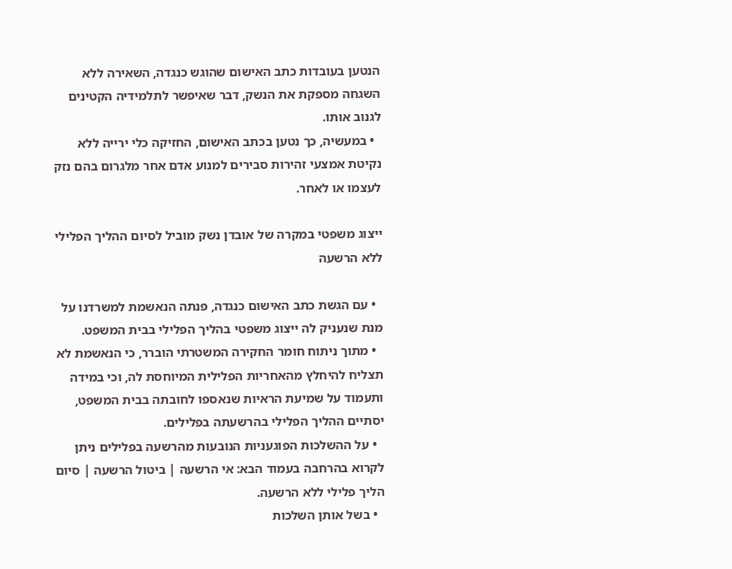הנטען בעובדות כתב האישום שהוגש כנגדה, השאירה ללא השגחה מספקת את הנשק, דבר שאיפשר לתלמידיה הקטינים לגנוב אותו.
  • במעשיה, כך נטען בכתב האישום, החזיקה כלי ירייה ללא נקיטת אמצעי זהירות סבירים למנוע אדם אחר מלגרום בהם נזק לעצמו או לאחר.

ייצוג משפטי במקרה של אובדן נשק מוביל לסיום ההליך הפלילי ללא הרשעה

  • עם הגשת כתב האישום כנגדה, פנתה הנאשמת למשרדנו על מנת שנעניק לה ייצוג משפטי בהליך הפלילי בבית המשפט.
  • מתוך ניתוח חומר החקירה המשטרתי הוברר, כי הנאשמת לא תצליח להיחלץ מהאחריות הפלילית המיוחסת לה, וכי במידה ותעמוד על שמיעת הראיות שנאספו לחובתה בבית המשפט, יסתיים ההליך הפלילי בהרשעתה בפלילים.
  • על ההשלכות הפוגעניות הנובעות מהרשעה בפלילים ניתן לקרוא בהרחבה בעמוד הבא: אי הרשעה | ביטול הרשעה | סיום הליך פלילי ללא הרשעה.
  • בשל אותן השלכות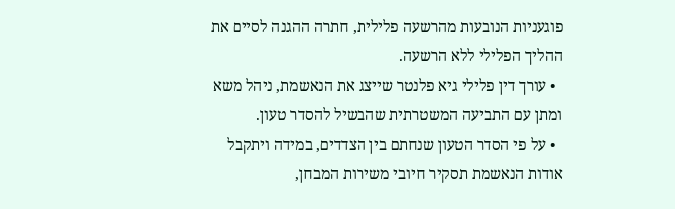פוגעניות הנובעות מהרשעה פלילית, חתרה ההגנה לסיים את ההליך הפלילי ללא הרשעה.
  • עורך דין פלילי גיא פלנטר שייצג את הנאשמת, ניהל משא ומתן עם התביעה המשטרתית שהבשיל להסדר טעון.
  • על פי הסדר הטעון שנחתם בין הצדדים, במידה ויתקבל אודות הנאשמת תסקיר חיובי משירות המבחן,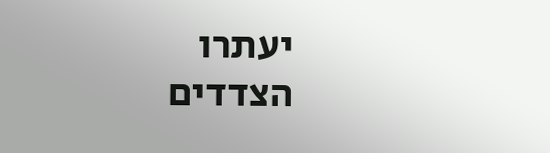יעתרו הצדדים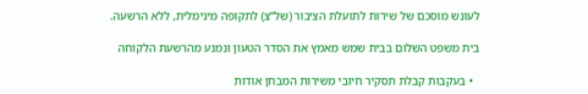לעונש מוסכם של שירות לתועלת הציבור (של”צ) לתקופה מינימלית, ללא הרשעה.

בית משפט השלום בבית שמש מאמץ את הסדר הטעון ונמנע מהרשעת הלקוחה

  • בעקבות קבלת תסקיר חיובי משירות המבחן אודות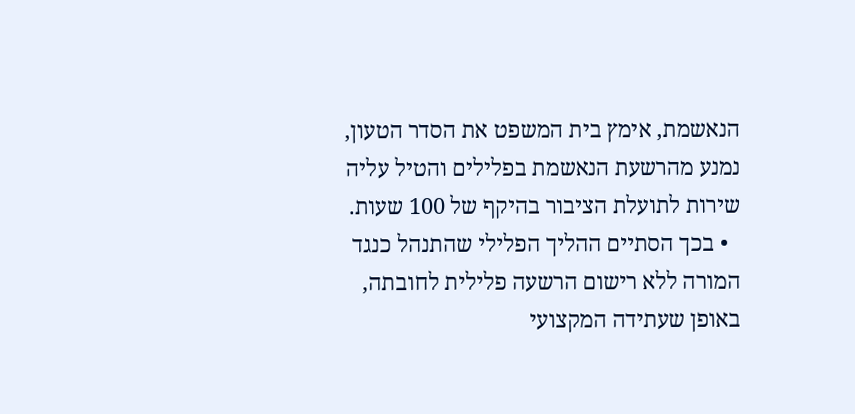הנאשמת, אימץ בית המשפט את הסדר הטעון, נמנע מהרשעת הנאשמת בפלילים והטיל עליה שירות לתועלת הציבור בהיקף של 100 שעות.
  • בכך הסתיים ההליך הפלילי שהתנהל כנגד המורה ללא רישום הרשעה פלילית לחובתה, באופן שעתידה המקצועי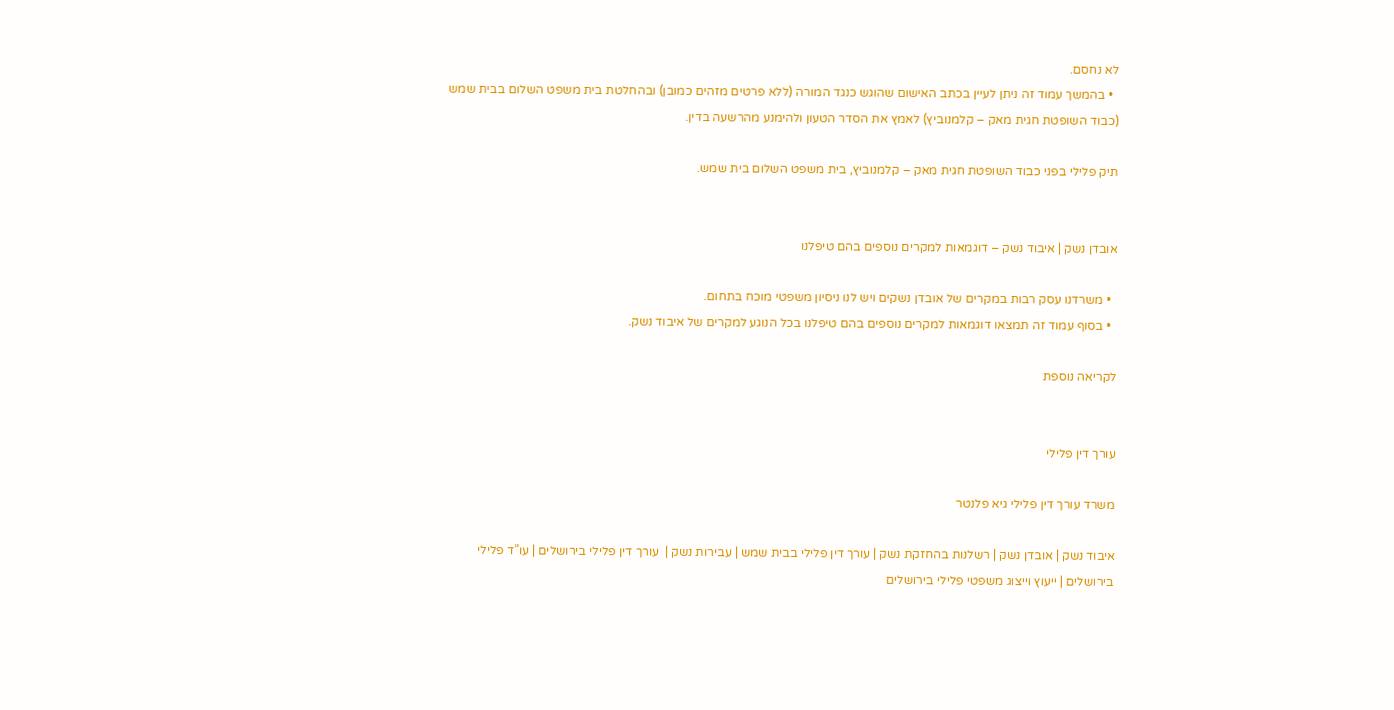לא נחסם.
  • בהמשך עמוד זה ניתן לעיין בכתב האישום שהוגש כנגד המורה (ללא פרטים מזהים כמובן) ובהחלטת בית משפט השלום בבית שמש (כבוד השופטת חגית מאק – קלמנוביץ) לאמץ את הסדר הטעון ולהימנע מהרשעה בדין.

תיק פלילי בפני כבוד השופטת חגית מאק – קלמנוביץ, בית משפט השלום בית שמש.


אובדן נשק | איבוד נשק – דוגמאות למקרים נוספים בהם טיפלנו

  • משרדנו עסק רבות במקרים של אובדן נשקים ויש לנו ניסיון משפטי מוכח בתחום.
  • בסוף עמוד זה תמצאו דוגמאות למקרים נוספים בהם טיפלנו בכל הנוגע למקרים של איבוד נשק.

לקריאה נוספת


עורך דין פלילי

משרד עורך דין פלילי גיא פלנטר

איבוד נשק | אובדן נשק | רשלנות בהחזקת נשק | עורך דין פלילי בבית שמש | עבירות נשק |  עורך דין פלילי בירושלים | עו”ד פלילי בירושלים | ייעוץ וייצוג משפטי פלילי בירושלים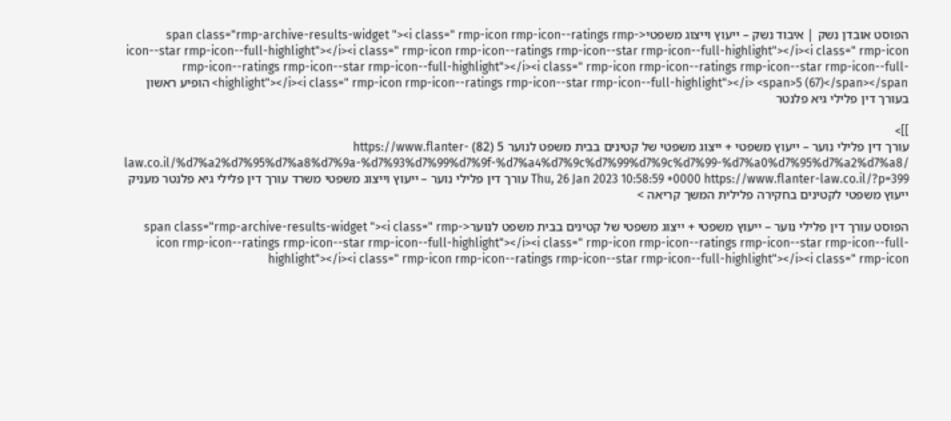הפוסט אובדן נשק | איבוד נשק – ייעוץ וייצוג משפטי<span class="rmp-archive-results-widget "><i class=" rmp-icon rmp-icon--ratings rmp-icon--star rmp-icon--full-highlight"></i><i class=" rmp-icon rmp-icon--ratings rmp-icon--star rmp-icon--full-highlight"></i><i class=" rmp-icon rmp-icon--ratings rmp-icon--star rmp-icon--full-highlight"></i><i class=" rmp-icon rmp-icon--ratings rmp-icon--star rmp-icon--full-highlight"></i><i class=" rmp-icon rmp-icon--ratings rmp-icon--star rmp-icon--full-highlight"></i> <span>5 (67)</span></span> הופיע ראשון בעורך דין פלילי גיא פלנטר

]]>
עורך דין פלילי נוער – ייעוץ משפטי + ייצוג משפטי של קטינים בבית משפט לנוער 5 (82) https://www.flanter-law.co.il/%d7%a2%d7%95%d7%a8%d7%9a-%d7%93%d7%99%d7%9f-%d7%a4%d7%9c%d7%99%d7%9c%d7%99-%d7%a0%d7%95%d7%a2%d7%a8/ Thu, 26 Jan 2023 10:58:59 +0000 https://www.flanter-law.co.il/?p=399 עורך דין פלילי נוער – ייעוץ וייצוג משפטי משרד עורך דין פלילי גיא פלנטר מעניק ייעוץ משפטי לקטינים בחקירה פלילית המשך קריאה >

הפוסט עורך דין פלילי נוער – ייעוץ משפטי + ייצוג משפטי של קטינים בבית משפט לנוער<span class="rmp-archive-results-widget "><i class=" rmp-icon rmp-icon--ratings rmp-icon--star rmp-icon--full-highlight"></i><i class=" rmp-icon rmp-icon--ratings rmp-icon--star rmp-icon--full-highlight"></i><i class=" rmp-icon rmp-icon--ratings rmp-icon--star rmp-icon--full-highlight"></i><i class=" rmp-icon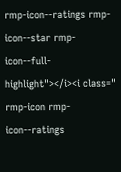rmp-icon--ratings rmp-icon--star rmp-icon--full-highlight"></i><i class=" rmp-icon rmp-icon--ratings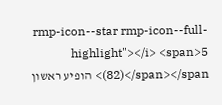rmp-icon--star rmp-icon--full-highlight"></i> <span>5 (82)</span></span> הופיע ראשון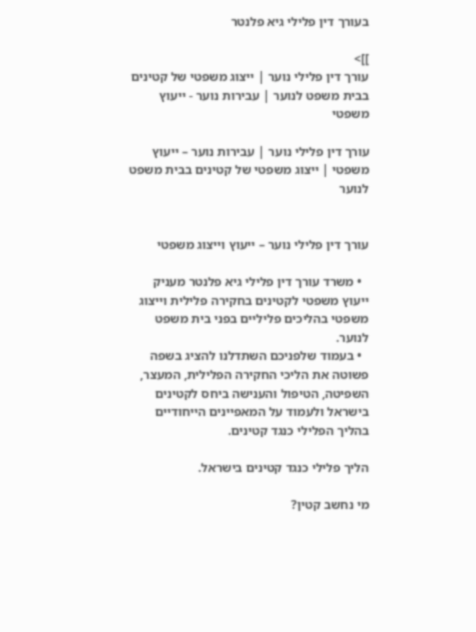בעורך דין פלילי גיא פלנטר

]]>
עורך דין פלילי נוער | ייצוג משפטי של קטינים בבית משפט לנוער | עבירות נוער - ייעוץ משפטי

עורך דין פלילי נוער | עבירות נוער – ייעוץ משפטי | ייצוג משפטי של קטינים בבית משפט לנוער


עורך דין פלילי נוער – ייעוץ וייצוג משפטי

  • משרד עורך דין פלילי גיא פלנטר מעניק ייעוץ משפטי לקטינים בחקירה פלילית וייצוג משפטי בהליכים פליליים בפני בית משפט לנוער.
  • בעמוד שלפניכם השתדלנו להציג בשפה פשוטה את הליכי החקירה הפלילית, המעצר, השפיטה, הטיפול והענישה ביחס לקטינים בישראל ולעמוד על המאפיינים הייחודיים בהליך הפלילי כנגד קטינים.

הליך פלילי כנגד קטינים בישראל.

מי נחשב קטין?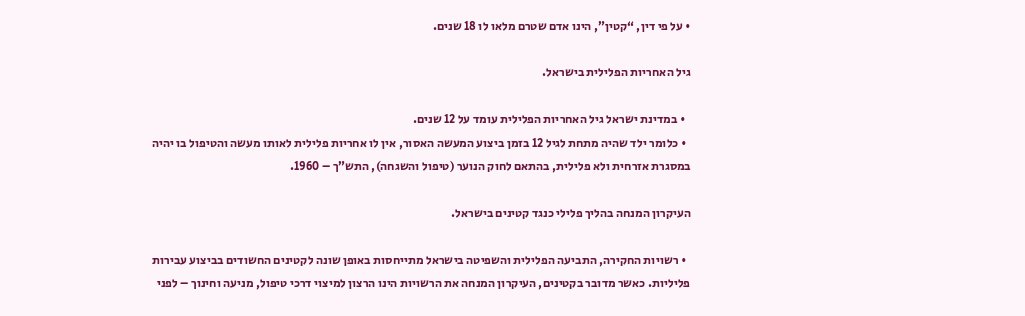• על פי דין, “קטין”, הינו אדם שטרם מלאו לו 18 שנים.

גיל האחריות הפלילית בישראל.

  • במדינת ישראל גיל האחריות הפלילית עומד על 12 שנים.
  • כלומר ילד שהיה מתחת לגיל 12 בזמן ביצוע המעשה האסור, אין לו אחריות פלילית לאותו מעשה והטיפול בו יהיה במסגרת אזרחית ולא פלילית, בהתאם לחוק הנוער (טיפול והשגחה), התש”ך – 1960.

העיקרון המנחה בהליך פלילי כנגד קטינים בישראל.

  • רשויות החקירה, התביעה הפלילית והשפיטה בישראל מתייחסות באופן שונה לקטינים החשודים בביצוע עבירות פליליות. כאשר מדובר בקטינים, העיקרון המנחה את הרשויות הינו הרצון למיצוי דרכי טיפול, מניעה וחינוך – לפני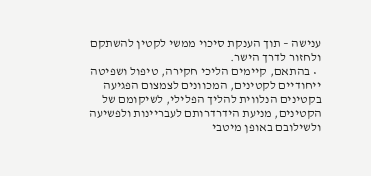ענישה – תוך הענקת סיכוי ממשי לקטין להשתקם ולחזור לדרך הישר.
  • בהתאם, קיימים הליכי חקירה, טיפול ושפיטה ייחודיים לקטינים, המכוונים לצמצום הפגיעה בקטינים הנלווית להליך הפלילי, לשיקומם של הקטינים, מניעת הידרדרותם לעבריינות ולפשיעה ולשילובם באופן מיטבי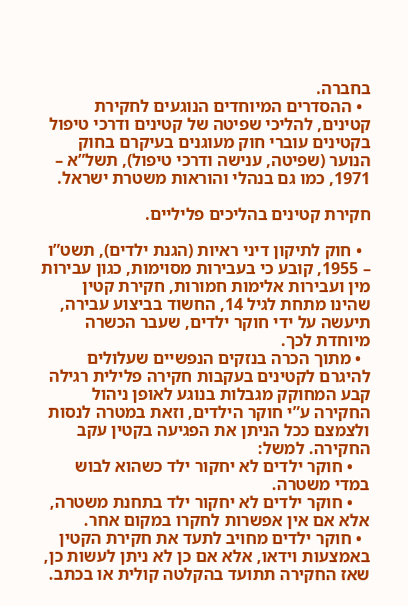בחברה.
  • ההסדרים המיוחדים הנוגעים לחקירת קטינים, להליכי שפיטה של קטינים ודרכי טיפול בקטינים עוברי חוק מעוגנים בעיקרם בחוק הנוער (שפיטה, ענישה ודרכי טיפול), תשל”א – 1971, כמו גם בנהלי והוראות משטרת ישראל.

חקירת קטינים בהליכים פליליים.

  • חוק לתיקון דיני ראיות (הגנת ילדים), תשט”ו – 1955, קובע כי בעבירות מסוימות, כגון עבירות מין ועבירות אלימות חמורות, חקירת קטין שהינו מתחת לגיל 14, החשוד בביצוע עבירה, תיעשה על ידי חוקר ילדים, שעבר הכשרה מיוחדת לכך.
  • מתוך הכרה בנזקים הנפשיים שעלולים להיגרם לקטינים בעקבות חקירה פלילית רגילה קבע המחוקק מגבלות בנוגע לאופן ניהול החקירה ע”י חוקר הילדים, וזאת במטרה לנסות ולצמצם ככל הניתן את הפגיעה בקטין עקב החקירה. למשל:
    • חוקר ילדים לא יחקור ילד כשהוא לבוש במדי משטרה.
    • חוקר ילדים לא יחקור ילד בתחנת משטרה, אלא אם אין אפשרות לחקרו במקום אחר.
  • חוקר ילדים מחויב לתעד את חקירת הקטין באמצעות וידאו, אלא אם כן לא ניתן לעשות כן, שאז החקירה תתועד בהקלטה קולית או בכתב.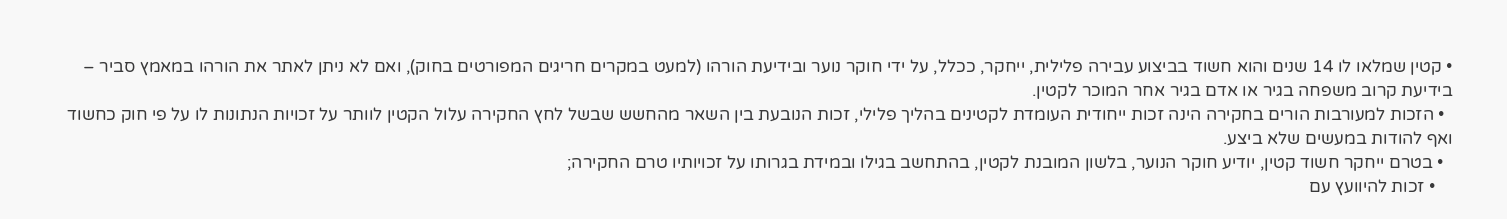• קטין שמלאו לו 14 שנים והוא חשוד בביצוע עבירה פלילית, ייחקר, ככלל, על ידי חוקר נוער ובידיעת הורהו (למעט במקרים חריגים המפורטים בחוק), ואם לא ניתן לאתר את הורהו במאמץ סביר – בידיעת קרוב משפחה בגיר או אדם בגיר אחר המוכר לקטין.
  • הזכות למעורבות הורים בחקירה הינה זכות ייחודית העומדת לקטינים בהליך פלילי, זכות הנובעת בין השאר מהחשש שבשל לחץ החקירה עלול הקטין לוותר על זכויות הנתונות לו על פי חוק כחשוד ואף להודות במעשים שלא ביצע.
  • בטרם ייחקר חשוד קטין, יודיע חוקר הנוער, בלשון המובנת לקטין, בהתחשב בגילו ובמידת בגרותו על זכויותיו טרם החקירה;
    • זכות להיוועץ עם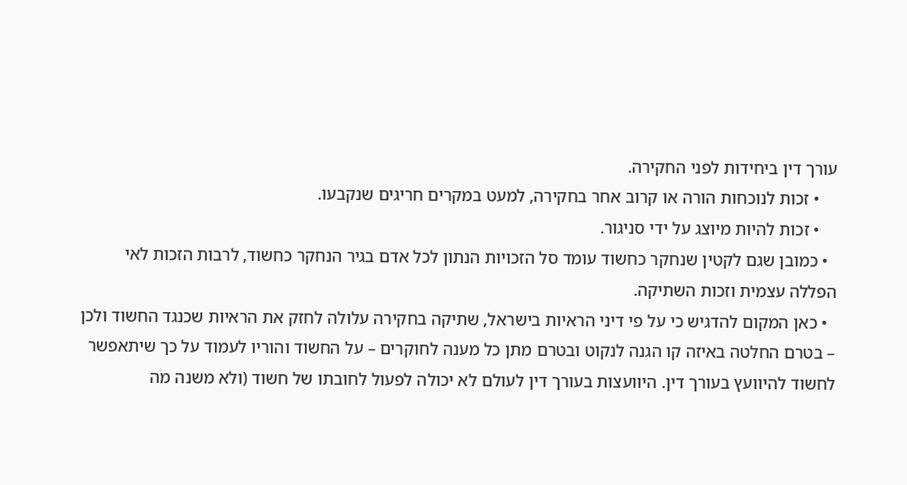עורך דין ביחידות לפני החקירה.
    • זכות לנוכחות הורה או קרוב אחר בחקירה, למעט במקרים חריגים שנקבעו.
    • זכות להיות מיוצג על ידי סניגור.
  • כמובן שגם לקטין שנחקר כחשוד עומד סל הזכויות הנתון לכל אדם בגיר הנחקר כחשוד, לרבות הזכות לאי הפללה עצמית וזכות השתיקה.
  • כאן המקום להדגיש כי על פי דיני הראיות בישראל, שתיקה בחקירה עלולה לחזק את הראיות שכנגד החשוד ולכן – בטרם החלטה באיזה קו הגנה לנקוט ובטרם מתן כל מענה לחוקרים – על החשוד והוריו לעמוד על כך שיתאפשר לחשוד להיוועץ בעורך דין. היוועצות בעורך דין לעולם לא יכולה לפעול לחובתו של חשוד (ולא משנה מה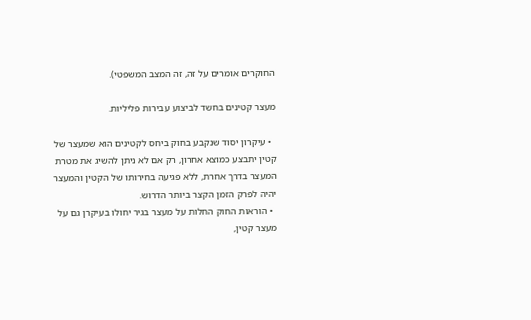החוקרים אומרים על זה, זה המצב המשפטי).

מעצר קטינים בחשד לביצוע עבירות פליליות.

  • עיקרון יסוד שנקבע בחוק ביחס לקטינים הוא שמעצר של קטין יתבצע כמוצא אחרון, רק אם לא ניתן להשיג את מטרת המעצר בדרך אחרת, ללא פגיעה בחירותו של הקטין והמעצר יהיה לפרק הזמן הקצר ביותר הדרוש.
  • הוראות החוק החלות על מעצר בגיר יחולו בעיקרן גם על מעצר קטין,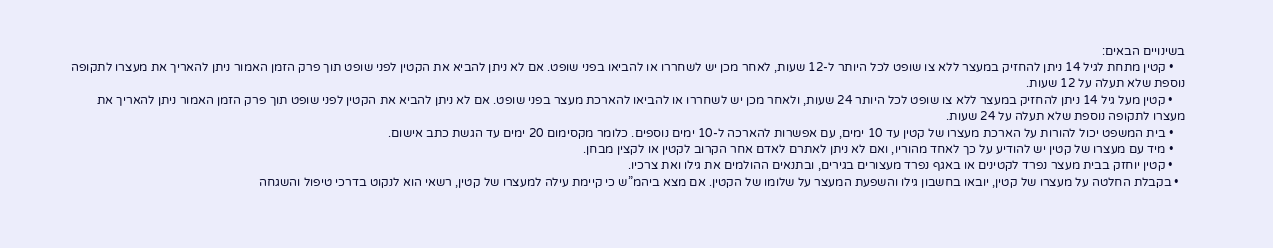בשינויים הבאים:
    • קטין מתחת לגיל 14 ניתן להחזיק במעצר ללא צו שופט לכל היותר ל-12 שעות, לאחר מכן יש לשחררו או להביאו בפני שופט. אם לא ניתן להביא את הקטין לפני שופט תוך פרק הזמן האמור ניתן להאריך את מעצרו לתקופה נוספת שלא תעלה על 12 שעות.
    • קטין מעל גיל 14 ניתן להחזיק במעצר ללא צו שופט לכל היותר 24 שעות, ולאחר מכן יש לשחררו או להביאו להארכת מעצר בפני שופט. אם לא ניתן להביא את הקטין לפני שופט תוך פרק הזמן האמור ניתן להאריך את מעצרו לתקופה נוספת שלא תעלה על 24 שעות.
    • בית המשפט יכול להורות על הארכת מעצרו של קטין עד 10 ימים, עם אפשרות להארכה ל-10 ימים נוספים. כלומר מקסימום 20 ימים עד הגשת כתב אישום.
    • מיד עם מעצרו של קטין יש להודיע על כך לאחד מהוריו, ואם לא ניתן לאתרם לאדם אחר הקרוב לקטין או לקצין מבחן.
    • קטין יוחזק בבית מעצר נפרד לקטינים או באגף נפרד מעצורים בגירים, ובתנאים ההולמים את גילו ואת צרכיו.
  • בקבלת החלטה על מעצרו של קטין, יובאו בחשבון גילו והשפעת המעצר על שלומו של הקטין. אם מצא ביהמ”ש כי קיימת עילה למעצרו של קטין, רשאי הוא לנקוט בדרכי טיפול והשגחה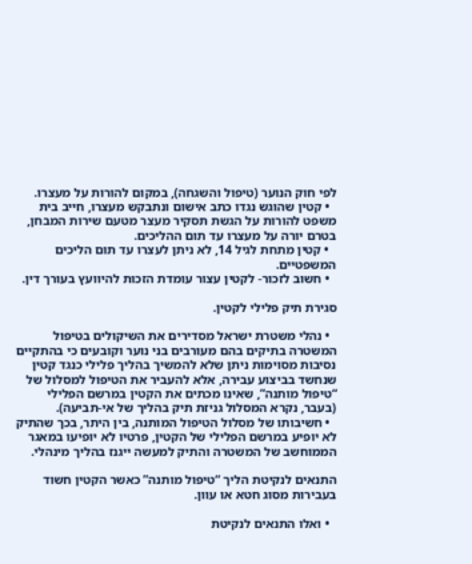לפי חוק הנוער (טיפול והשגחה), במקום להורות על מעצרו.
  • קטין שהוגש נגדו כתב אישום ונתבקש מעצרו, חייב בית משפט להורות על הגשת תסקיר מעצר מטעם שירות המבחן, בטרם יורה על מעצרו עד תום ההליכים.
  • קטין מתחת לגיל 14, לא ניתן לעצרו עד תום הליכים המשפטיים.
  • חשוב לזכור- לקטין עצור עומדת הזכות להיוועץ בעורך דין.

סגירת תיק פלילי לקטין.

  • נהלי משטרת ישראל מסדירים את השיקולים בטיפול המשטרה בתיקים בהם מעורבים בני נוער וקובעים כי בהתקיים נסיבות מסוימות ניתן שלא להמשיך בהליך פלילי כנגד קטין שנחשד בביצוע עבירה, אלא להעביר את הטיפול למסלול של “טיפול מותנה”, שאינו מכתים את הקטין במרשם הפלילי (בעבר, נקרא המסלול גניזת תיק בהליך של אי-תביעה).
  • חשיבותו של מסלול הטיפול המותנה, בין היתר, בכך שהתיק לא יופיע במרשם הפלילי של הקטין, פרטיו לא יופיעו במאגר הממוחשב של המשטרה והתיק למעשה ייגנז בהליך מינהלי.

התנאים לנקיטת הליך “טיפול מותנה” כאשר הקטין חשוד בעבירות מסוג חטא או עוון.

  • ואלו התנאים לנקיטת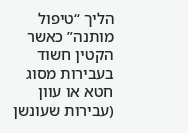הליך “טיפול מותנה” כאשר הקטין חשוד בעבירות מסוג חטא או עוון (עבירות שעונשן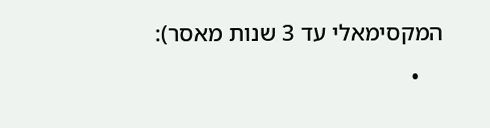המקסימאלי עד 3 שנות מאסר):
    •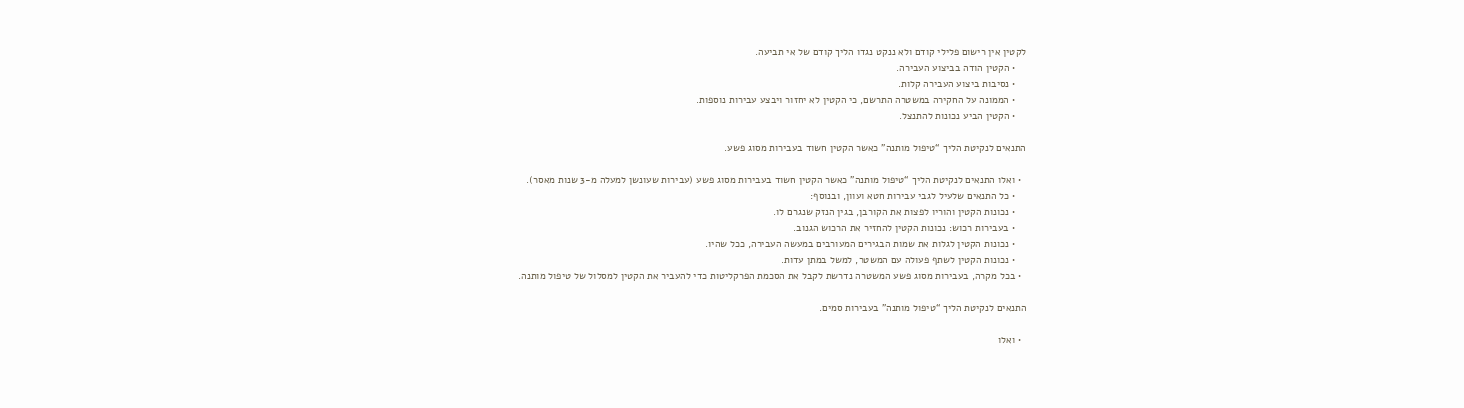לקטין אין רישום פלילי קודם ולא ננקט נגדו הליך קודם של אי תביעה.
    • הקטין הודה בביצוע העבירה.
    • נסיבות ביצוע העבירה קלות.
    • הממונה על החקירה במשטרה התרשם, כי הקטין לא יחזור ויבצע עבירות נוספות.
    • הקטין הביע נכונות להתנצל.

התנאים לנקיטת הליך “טיפול מותנה” כאשר הקטין חשוד בעבירות מסוג פשע.

  • ואלו התנאים לנקיטת הליך “טיפול מותנה” כאשר הקטין חשוד בעבירות מסוג פשע (עבירות שעונשן למעלה מ-3 שנות מאסר).
    • כל התנאים שלעיל לגבי עבירות חטא ועוון, ובנוסף:
    • נכונות הקטין והוריו לפצות את הקורבן, בגין הנזק שנגרם לו.
    • בעבירות רכוש: נכונות הקטין להחזיר את הרכוש הגנוב.
    • נכונות הקטין לגלות את שמות הבגירים המעורבים במעשה העבירה, ככל שהיו.
    • נכונות הקטין לשתף פעולה עם המשטר, למשל במתן עדות.
  • בכל מקרה, בעבירות מסוג פשע המשטרה נדרשת לקבל את הסכמת הפרקליטות כדי להעביר את הקטין למסלול של טיפול מותנה.

התנאים לנקיטת הליך “טיפול מותנה” בעבירות סמים.

  • ואלו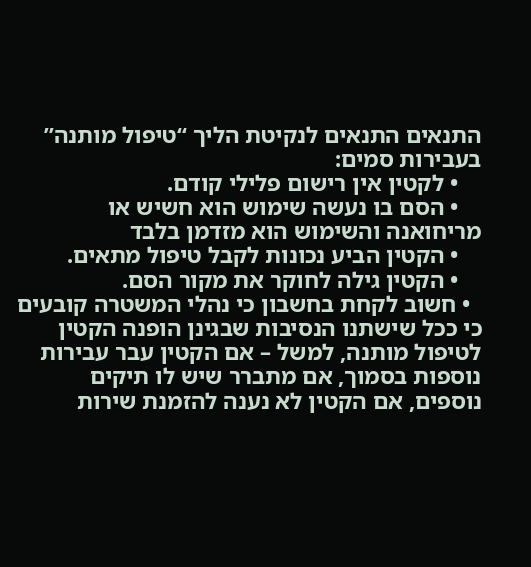התנאים התנאים לנקיטת הליך “טיפול מותנה” בעבירות סמים:
    • לקטין אין רישום פלילי קודם.
    • הסם בו נעשה שימוש הוא חשיש או מריחואנה והשימוש הוא מזדמן בלבד
    • הקטין הביע נכונות לקבל טיפול מתאים.
    • הקטין גילה לחוקר את מקור הסם.
  • חשוב לקחת בחשבון כי נהלי המשטרה קובעים כי ככל שישתנו הנסיבות שבגינן הופנה הקטין לטיפול מותנה, למשל – אם הקטין עבר עבירות נוספות בסמוך, אם מתברר שיש לו תיקים נוספים, אם הקטין לא נענה להזמנת שירות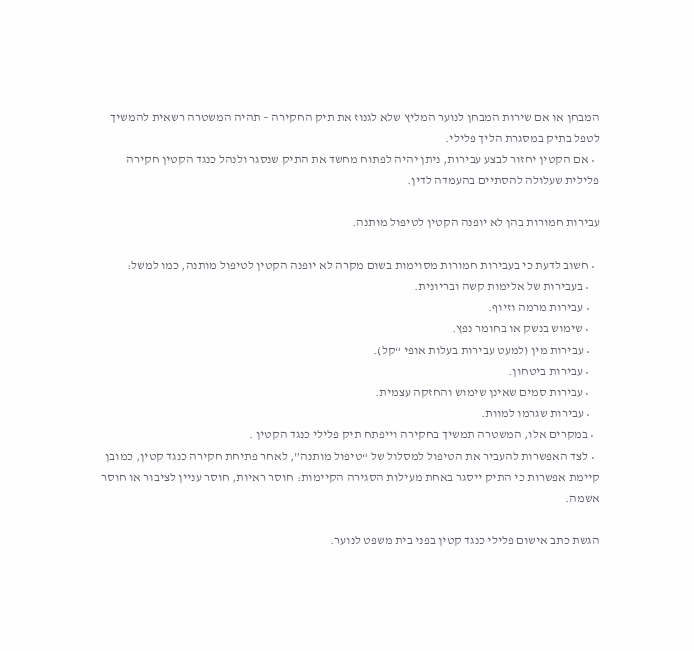המבחן או אם שירות המבחן לנוער המליץ שלא לגנוז את תיק החקירה – תהיה המשטרה רשאית להמשיך לטפל בתיק במסגרת הליך פלילי.
  • אם הקטין יחזור לבצע עבירות, ניתן יהיה לפתוח מחשד את התיק שנסגר ולנהל כנגד הקטין חקירה פלילית שעלולה להסתיים בהעמדה לדין.

עבירות חמורות בהן לא יופנה הקטין לטיפול מותנה.

  • חשוב לדעת כי בעבירות חמורות מסוימות בשום מקרה לא יופנה הקטין לטיפול מותנה, כמו למשל:
    • בעבירות של אלימות קשה ובריונית.
    • עבירות מרמה וזיוף.
    • שימוש בנשק או בחומר נפץ.
    • עבירות מין (למעט עבירות בעלות אופי “קל).
    • עבירות ביטחון.
    • עבירות סמים שאינן שימוש והחזקה עצמית.
    • עבירות שגרמו למוות.
  • במקרים אלו, המשטרה תמשיך בחקירה וייפתח תיק פלילי כנגד הקטין .
  • לצד האפשרות להעביר את הטיפול למסלול של “טיפול מותנה”, לאחר פתיחת חקירה כנגד קטין, כמובן קיימת אפשרות כי התיק ייסגר באחת מעילות הסגירה הקיימות: חוסר ראיות, חוסר עניין לציבור או חוסר אשמה.

הגשת כתב אישום פלילי כנגד קטין בפני בית משפט לנוער.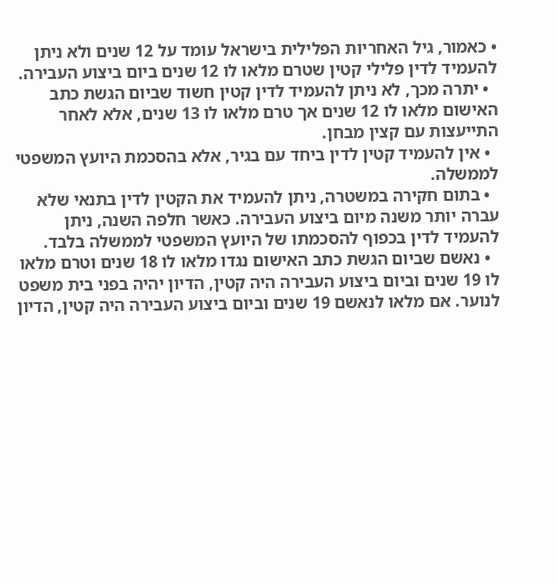• כאמור, גיל האחריות הפלילית בישראל עומד על 12 שנים ולא ניתן להעמיד לדין פלילי קטין שטרם מלאו לו 12 שנים ביום ביצוע העבירה.
  • יתרה מכך, לא ניתן להעמיד לדין קטין חשוד שביום הגשת כתב האישום מלאו לו 12 שנים אך טרם מלאו לו 13 שנים, אלא לאחר התייעצות עם קצין מבחן.
  • אין להעמיד קטין לדין ביחד עם בגיר, אלא בהסכמת היועץ המשפטי לממשלה.
  • בתום חקירה במשטרה, ניתן להעמיד את הקטין לדין בתנאי שלא עברה יותר משנה מיום ביצוע העבירה. כאשר חלפה השנה, ניתן להעמיד לדין בכפוף להסכמתו של היועץ המשפטי לממשלה בלבד.
  • נאשם שביום הגשת כתב האישום נגדו מלאו לו 18 שנים וטרם מלאו לו 19 שנים וביום ביצוע העבירה היה קטין, הדיון יהיה בפני בית משפט לנוער. אם מלאו לנאשם 19 שנים וביום ביצוע העבירה היה קטין, הדיון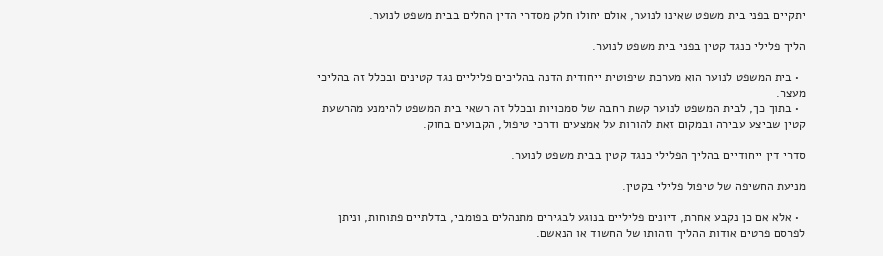יתקיים בפני בית משפט שאינו לנוער, אולם יחולו חלק מסדרי הדין החלים בבית משפט לנוער.

הליך פלילי כנגד קטין בפני בית משפט לנוער.

  • בית המשפט לנוער הוא מערכת שיפוטית ייחודית הדנה בהליכים פליליים נגד קטינים ובכלל זה בהליכי מעצר.
  • בתוך כך, לבית המשפט לנוער קשת רחבה של סמכויות ובכלל זה רשאי בית המשפט להימנע מהרשעת קטין שביצע עבירה ובמקום זאת להורות על אמצעים ודרכי טיפול, הקבועים בחוק.

סדרי דין ייחודיים בהליך הפלילי כנגד קטין בבית משפט לנוער.

מניעת החשיפה של טיפול פלילי בקטין.

  • אלא אם כן נקבע אחרת, דיונים פליליים בנוגע לבגירים מתנהלים בפומבי, בדלתיים פתוחות, וניתן לפרסם פרטים אודות ההליך וזהותו של החשוד או הנאשם.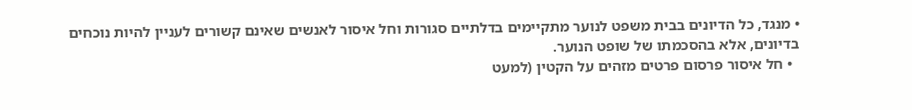• מנגד, כל הדיונים בבית משפט לנוער מתקיימים בדלתיים סגורות וחל איסור לאנשים שאינם קשורים לעניין להיות נוכחים בדיונים, אלא בהסכמתו של שופט הנוער.
  • חל איסור פרסום פרטים מזהים על הקטין (למעט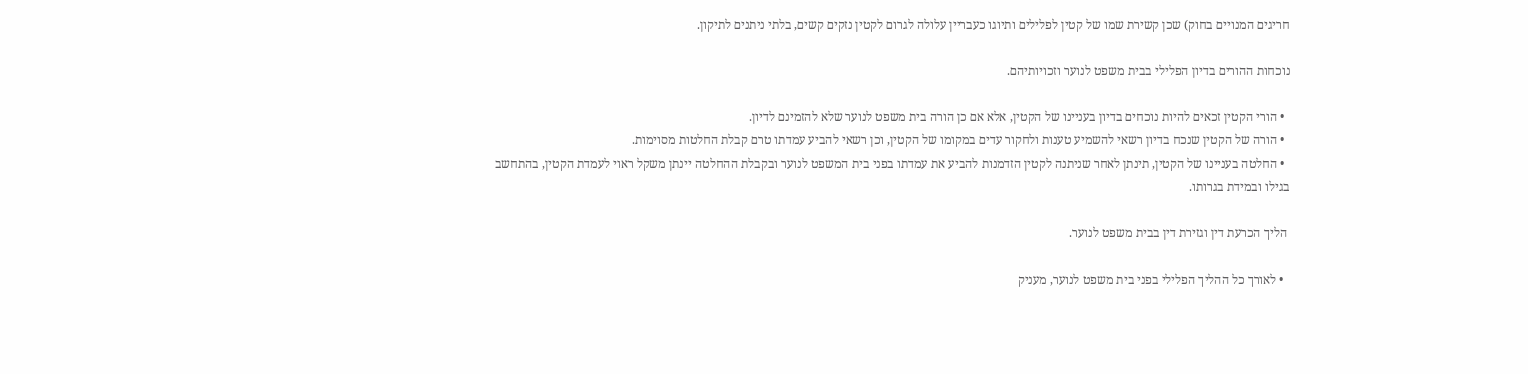חריגים המנויים בחוק) שכן קשירת שמו של קטין לפלילים ותיוגו כעבריין עלולה לגרום לקטין נזקים קשים, בלתי ניתנים לתיקון.

נוכחות ההורים בדיון הפלילי בבית משפט לנוער וזכויותיהם.

  • הורי הקטין זכאים להיות נוכחים בדיון בעניינו של הקטין, אלא אם כן הורה בית משפט לנוער שלא להזמינם לדיון.
  • הורה של הקטין שנכח בדיון רשאי להשמיע טענות ולחקור עדים במקומו של הקטין, וכן רשאי להביע עמדתו טרם קבלת החלטות מסוימות.
  • החלטה בעניינו של הקטין, תינתן לאחר שניתנה לקטין הזדמנות להביע את עמדתו בפני בית המשפט לנוער ובקבלת ההחלטה יינתן משקל ראוי לעמדת הקטין, בהתחשב בגילו ובמידת בגרותו.

 הליך הכרעת דין וגזירת דין בבית משפט לנוער.

  • לאורך כל ההליך הפלילי בפני בית משפט לנוער, מעניק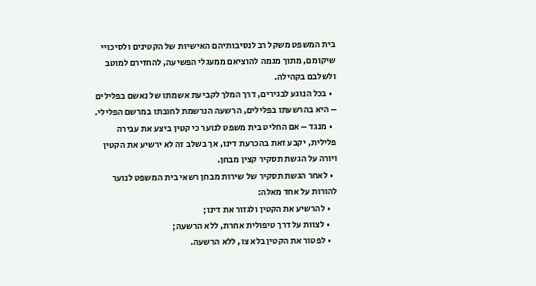בית המשפט משקל רב לנסיבותיהם האישיות של הקטינים ולסיכויי שיקומם, מתוך מגמה להוציאם ממעגלי הפשיעה, להחזירם למוטב ולשלבם בקהילה.
  • בכל הנוגע לבגירים, דרך המלך לקביעת אשמתו של נאשם בפלילים – היא בהרשעתו בפלילים, הרשעה הנרשמת לחובתו במרשם הפלילי.
  • מנגד – אם החליט בית משפט לנוער כי קטין ביצע את עבירה פלילית, יקבע זאת בהכרעת דינו, אך בשלב זה לא ירשיע את הקטין ויורה על הגשת תסקיר קצין מבחן.
  • לאחר הגשת תסקיר של שירות מבחן רשאי בית המשפט לנוער להורות על אחד מאלה:
    • להרשיע את הקטין ולגזור את דינו;
    • לצוות על דרך טיפולית אחרת, ללא הרשעה;
    • לפטור את הקטין בלא צו, ללא הרשעה.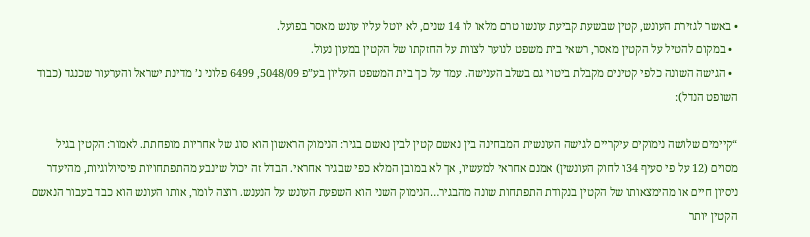• באשר לגזירת העונש, קטין שבשעת קביעת עונשו טרם מלאו לו 14 שנים, לא יוטל עליו עונש מאסר בפועל.
  • במקום להטיל על הקטין מאסר, רשאי בית משפט לנוער לצוות על החזקתו של הקטין במעון נעול.
  • הגישה השונה כלפי קטינים מקבלת ביטוי גם בשלב הענישה. עמד על כך בית המשפט העליון בע”פ 5048/09, 6499 פלוני נ’ מדינת ישראל והערעור שכנגד (כבוד השופט הנדל):

“קיימים שלושה נימוקים עיקריים לגישה העונשית המבחינה בין נאשם קטין לבין נאשם בגיר: הנימוק הראשון הוא סוג של אחריות מופחתת. לאמור: הקטין בגיל מסוים (12 על פי סעיף 34ו לחוק העונשין) אמנם אחראי למעשיו, אך לא במובן המלא כפי שבגיר אחראי. הבדל זה יכול שינבע מהתפתחויות פיסיולוגיות, מהיעדר ניסיון חיים או מהימצאותו של הקטין בנקודת התפתחות שונה מהבגיר…הנימוק השני הוא השפעת העונש על הנענש. רוצה לומר, אותו העונש הוא כבד בעבור הנאשם הקטין יותר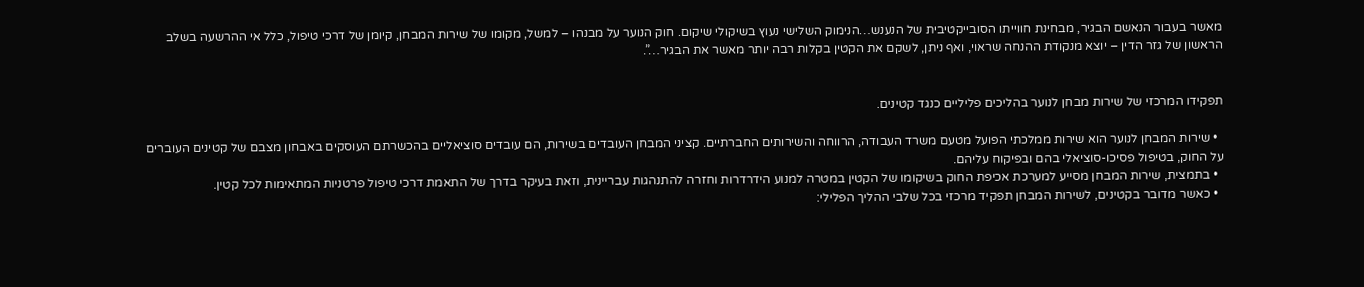מאשר בעבור הנאשם הבגיר, מבחינת חווייתו הסובייקטיבית של הנענש…הנימוק השלישי נעוץ בשיקולי שיקום. חוק הנוער על מבנהו – למשל, מקומו של שירות המבחן, קיומן של דרכי טיפול, כלל אי ההרשעה בשלב הראשון של גזר הדין – יוצא מנקודת ההנחה שראוי, ואף ניתן, לשקם את הקטין בקלות רבה יותר מאשר את הבגיר…”.


תפקידו המרכזי של שירות מבחן לנוער בהליכים פליליים כנגד קטינים.

  • שירות המבחן לנוער הוא שירות ממלכתי הפועל מטעם משרד העבודה, הרווחה והשירותים החברתיים. קציני המבחן העובדים בשירות, הם עובדים סוציאליים בהכשרתם העוסקים באבחון מצבם של קטינים העוברים על החוק, בטיפול פסיכו-סוציאלי בהם ובפיקוח עליהם.
  • בתמצית, שירות המבחן מסייע למערכת אכיפת החוק בשיקומו של הקטין במטרה למנוע הידרדרות וחזרה להתנהגות עבריינית, וזאת בעיקר בדרך של התאמת דרכי טיפול פרטניות המתאימות לכל קטין.
  • כאשר מדובר בקטינים, לשירות המבחן תפקיד מרכזי בכל שלבי ההליך הפלילי: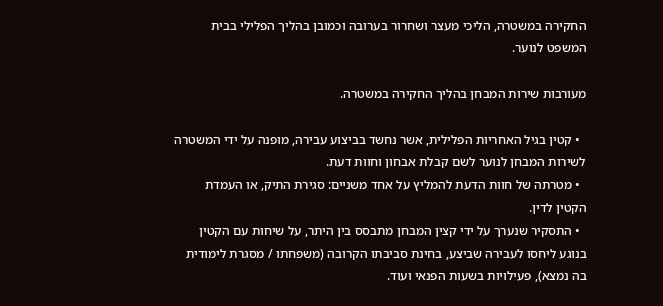החקירה במשטרה, הליכי מעצר ושחרור בערובה וכמובן בהליך הפלילי בבית המשפט לנוער.

מעורבות שירות המבחן בהליך החקירה במשטרה.

  • קטין בגיל האחריות הפלילית, אשר נחשד בביצוע עבירה, מופנה על ידי המשטרה לשירות המבחן לנוער לשם קבלת אבחון וחוות דעת.
  • מטרתה של חוות הדעת להמליץ על אחד משניים: סגירת התיק, או העמדת הקטין לדין.
  • התסקיר שנערך על ידי קצין המבחן מתבסס בין היתר, על שיחות עם הקטין בנוגע ליחסו לעבירה שביצע, בחינת סביבתו הקרובה (משפחתו / מסגרת לימודית בה נמצא), פעילויות בשעות הפנאי ועוד.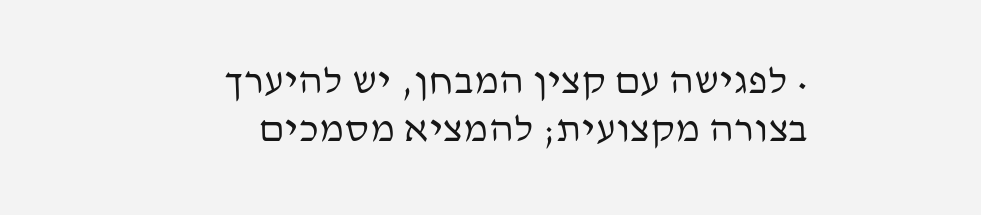• לפגישה עם קצין המבחן, יש להיערך בצורה מקצועית; להמציא מסמכים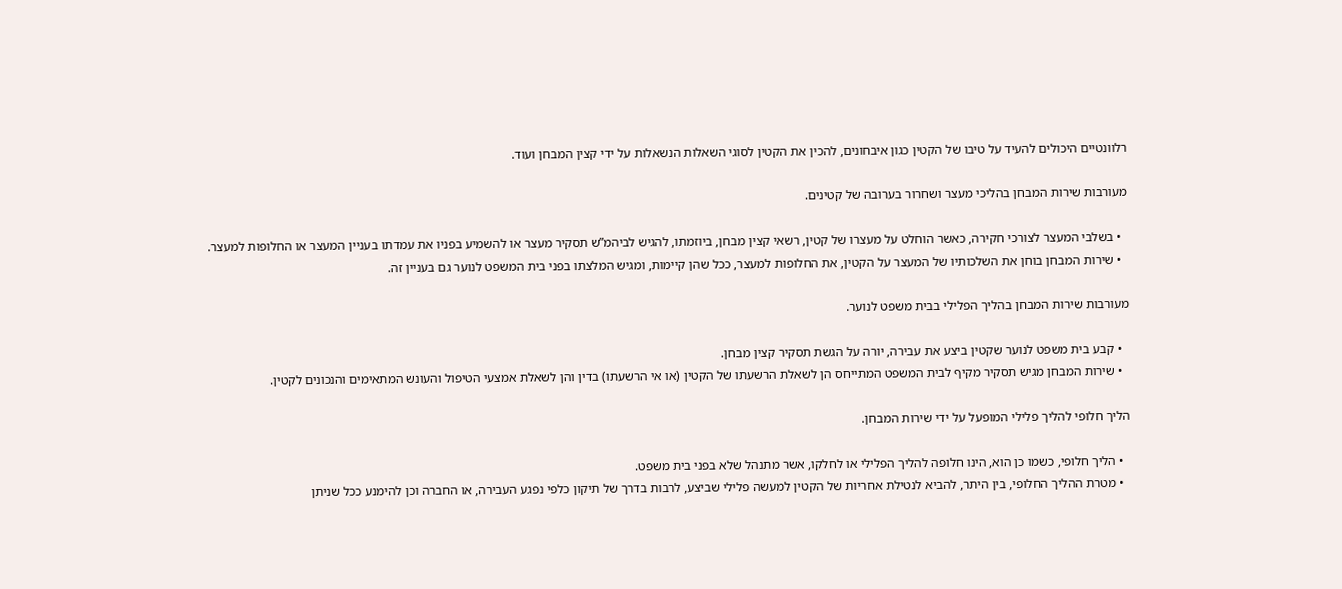רלוונטיים היכולים להעיד על טיבו של הקטין כגון איבחונים, להכין את הקטין לסוגי השאלות הנשאלות על ידי קצין המבחן ועוד.

מעורבות שירות המבחן בהליכי מעצר ושחרור בערובה של קטינים.

  • בשלבי המעצר לצורכי חקירה, כאשר הוחלט על מעצרו של קטין, רשאי קצין מבחן, ביוזמתו, להגיש לביהמ”ש תסקיר מעצר או להשמיע בפניו את עמדתו בעניין המעצר או החלופות למעצר.
  • שירות המבחן בוחן את השלכותיו של המעצר על הקטין, את החלופות למעצר, ככל שהן קיימות, ומגיש המלצתו בפני בית המשפט לנוער גם בעניין זה.

מעורבות שירות המבחן בהליך הפלילי בבית משפט לנוער.

  • קבע בית משפט לנוער שקטין ביצע את עבירה, יורה על הגשת תסקיר קצין מבחן.
  • שירות המבחן מגיש תסקיר מקיף לבית המשפט המתייחס הן לשאלת הרשעתו של הקטין (או אי הרשעתו) בדין והן לשאלת אמצעי הטיפול והעונש המתאימים והנכונים לקטין.

הליך חלופי להליך פלילי המופעל על ידי שירות המבחן.

  • הליך חלופי, כשמו כן הוא, הינו חלופה להליך הפלילי או לחלקו, אשר מתנהל שלא בפני בית משפט.
  • מטרת ההליך החלופי, בין היתר, להביא לנטילת אחריות של הקטין למעשה פלילי שביצע, לרבות בדרך של תיקון כלפי נפגע העבירה, או החברה וכן להימנע ככל שניתן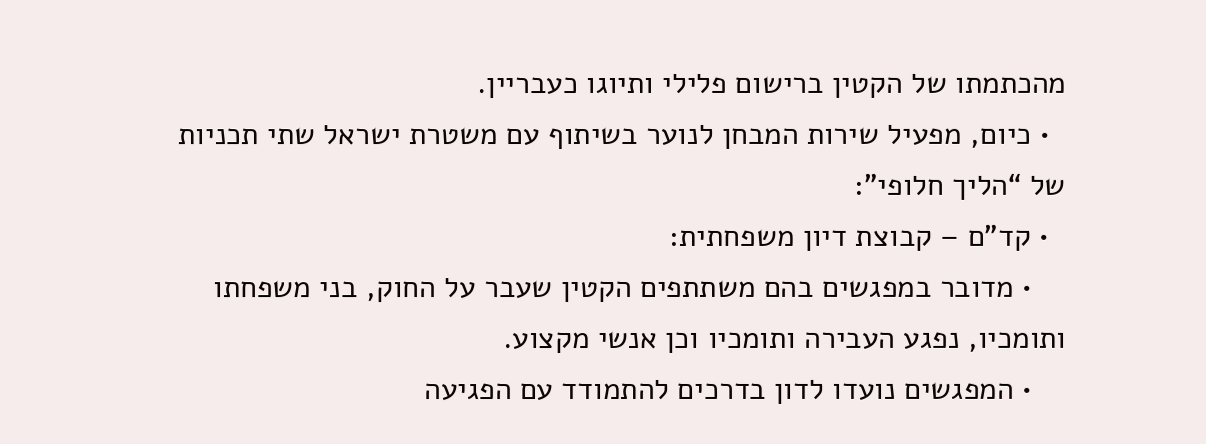מהכתמתו של הקטין ברישום פלילי ותיוגו כעבריין.
  • כיום, מפעיל שירות המבחן לנוער בשיתוף עם משטרת ישראל שתי תכניות של “הליך חלופי”:
  • קד”ם – קבוצת דיון משפחתית:
    • מדובר במפגשים בהם משתתפים הקטין שעבר על החוק, בני משפחתו ותומכיו, נפגע העבירה ותומכיו וכן אנשי מקצוע.
    • המפגשים נועדו לדון בדרכים להתמודד עם הפגיעה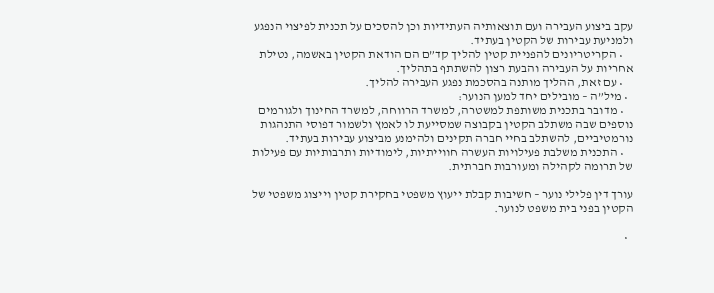עקב ביצוע העבירה ועם תוצאותיה העתידיות וכן להסכים על תכנית לפיצוי הנפגע ולמניעת עבירות של הקטין בעתיד.
    • הקריטריונים להפניית קטין להליך קד”ם הם הודאת הקטין באשמה, נטילת אחריות על העבירה והבעת רצון להשתתף בתהליך.
    • עם זאת, ההליך מותנה בהסכמת נפגע העבירה להליך.
  • מיל”ה – מובילים יחד למען הנוער:
    • מדובר בתכנית משותפת למשטרה, למשרד הרווחה, למשרד החינוך ולגורמים נוספים שבה משתלב הקטין בקבוצה שמסייעת לו לאמץ ולשמור דפוסי התנהגות נורמטיביים, להשתלב בחיי חברה תקינים ולהימנע מביצוע עבירות בעתיד.
    • התכנית משלבת פעילויות העשרה חווייתיות, לימודיות ותרבותיות עם פעילות של תרומה לקהילה ומעורבות חברתית.

עורך דין פלילי נוער – חשיבות קבלת ייעוץ משפטי בחקירת קטין וייצוג משפטי של הקטין בפני בית משפט לנוער.

  •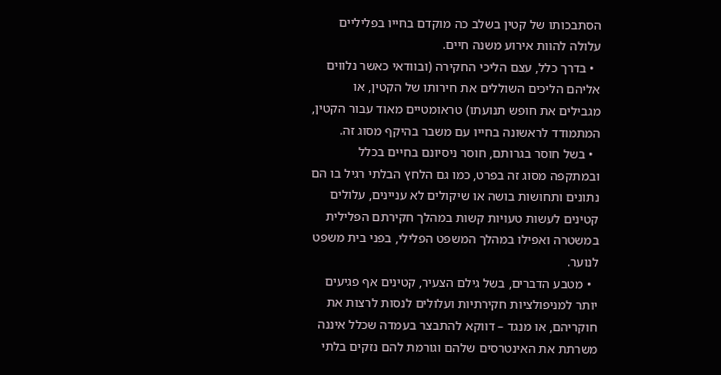הסתבכותו של קטין בשלב כה מוקדם בחייו בפליליים עלולה להוות אירוע משנה חיים.
  • בדרך כלל, עצם הליכי החקירה (ובוודאי כאשר נלווים אליהם הליכים השוללים את חירותו של הקטין, או מגבילים את חופש תנועתו) טראומטיים מאוד עבור הקטין, המתמודד לראשונה בחייו עם משבר בהיקף מסוג זה.
  • בשל חוסר בגרותם, חוסר ניסיונם בחיים בכלל ובמתקפה מסוג זה בפרט, כמו גם הלחץ הבלתי רגיל בו הם נתונים ותחושות בושה או שיקולים לא עניינים, עלולים קטינים לעשות טעויות קשות במהלך חקירתם הפלילית במשטרה ואפילו במהלך המשפט הפלילי, בפני בית משפט לנוער.
  • מטבע הדברים, בשל גילם הצעיר, קטינים אף פגיעים יותר למניפולציות חקירתיות ועלולים לנסות לרצות את חוקריהם, או מנגד – דווקא להתבצר בעמדה שכלל איננה משרתת את האינטרסים שלהם וגורמת להם נזקים בלתי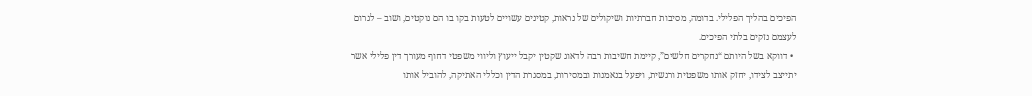הפיכים בהליך הפלילי. בדומה, מסיבות חברתיות ושיקולים של נראות, קטינים עשויים לטעות בקו בו הם נוקטים, ושוב – לגרום לעצמם נזקים בלתי הפיכים.
  • דווקא בשל היותם “נחקרים חלשים”, קיימת חשיבות רבה לדאוג שקטין יקבל ייעוץ וליווי משפטי דחוף מעורך דין פלילי אשר יתייצב לצידו, יחזק אותו משפטית ורגשית, ויפעל בנאמנות ובמסירות, במסגרת הדין וכללי האתיקה, להוביל אותו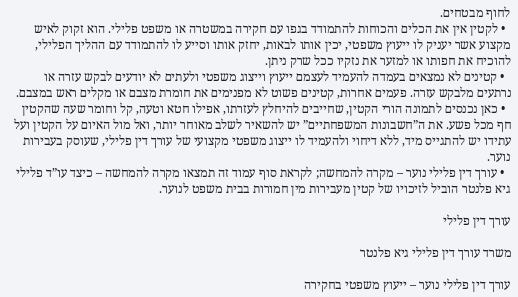לחוף מבטחים.
  • לקטין אין את הכלים והכוחות להתמודד בגפו עם חקירה במשטרה או משפט פלילי. הוא זקוק לאיש מקצוע אשר יעניק לו ייעוץ משפטי, יכין אותו לבאות, יחזק אותו וסייע לו להתמודד עם ההליך הפלילי, להוכיח את חפותו או למזער את נזקיו ככל שרק ניתן.
  • קטינים לא נמצאים בעמדה להעמיד לעצמם ייעוץ וייצוג משפטי ולעתים לא יודעים לבקש עזרה או נרתעים מלבקש עזרה. פעמים אחרות, קטינים פשוט לא מפנימים את חומרת מצבם או מקלים ראש במצבם.
  • כאן נכנסים לתמונה הורי הקטין, שחייבים להיחלץ לעזרתו, אפילו חטא וטעה, קל וחומר שעה שהקטין חף מכל פשע. את ה”חשבונות המשפחתיים” יש להשאיר לשלב מאוחר יותר, ואל מול האיום על הקטין ועל עתידו יש להתגייס מיד, ללא דיחוי ולהעמיד לו ייצוג משפטי מקצועי של עורך דין פלילי, שעוסק בעבירות נוער.
  • עורך דין פלילי נוער – מקרה להמחשה; לקראת סוף עמוד זה תמצאו מקרה להמחשה – כיצד עו”ד פלילי גיא פלנטר הוביל לזיכויו של קטין מעבירות מין חמורות בבית משפט לנוער.

עורך דין פלילי

משרד עורך דין פלילי גיא פלנטר

עורך דין פלילי נוער – ייעוץ משפטי בחקירה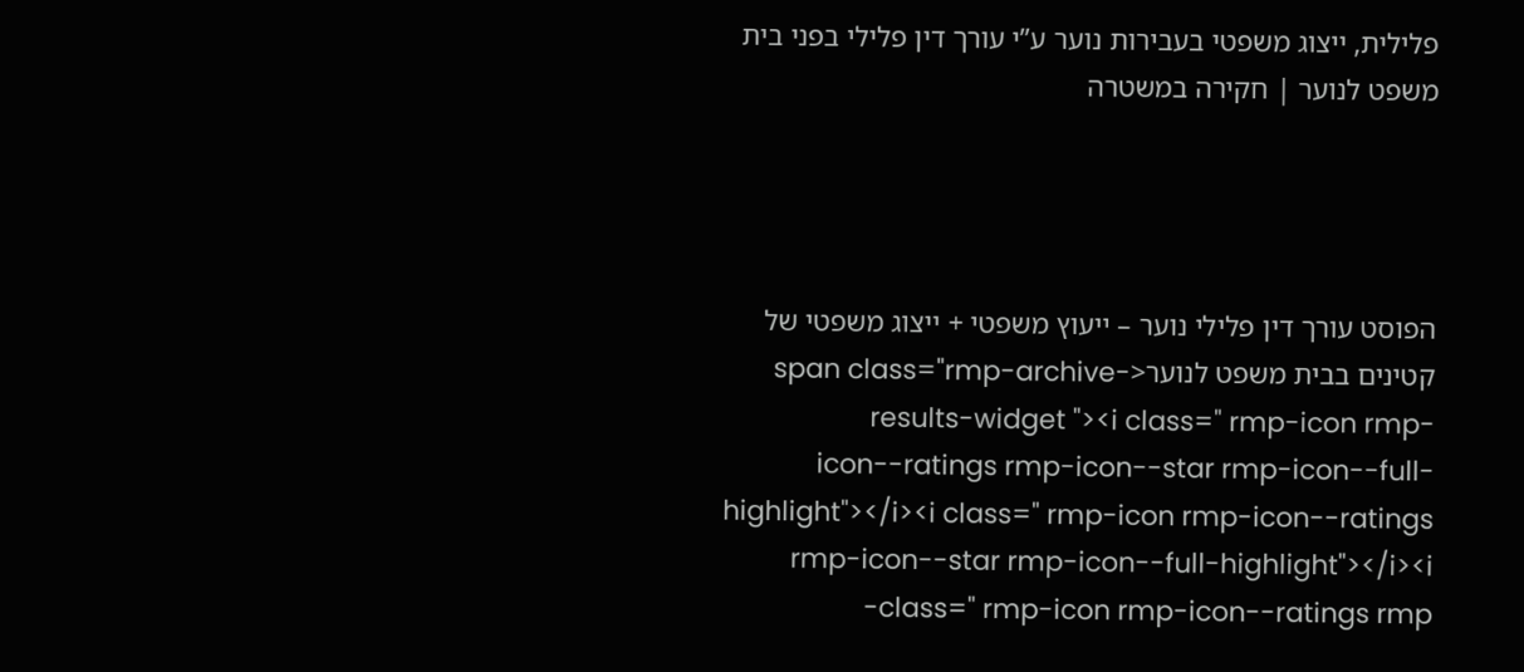פלילית, ייצוג משפטי בעבירות נוער ע”י עורך דין פלילי בפני בית משפט לנוער | חקירה במשטרה




הפוסט עורך דין פלילי נוער – ייעוץ משפטי + ייצוג משפטי של קטינים בבית משפט לנוער<span class="rmp-archive-results-widget "><i class=" rmp-icon rmp-icon--ratings rmp-icon--star rmp-icon--full-highlight"></i><i class=" rmp-icon rmp-icon--ratings rmp-icon--star rmp-icon--full-highlight"></i><i class=" rmp-icon rmp-icon--ratings rmp-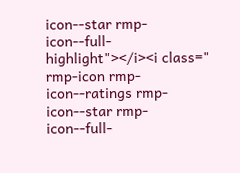icon--star rmp-icon--full-highlight"></i><i class=" rmp-icon rmp-icon--ratings rmp-icon--star rmp-icon--full-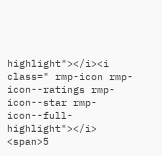highlight"></i><i class=" rmp-icon rmp-icon--ratings rmp-icon--star rmp-icon--full-highlight"></i> <span>5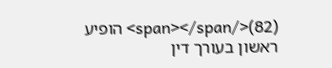(82)</span></span> הופיע ראשון בעורך דין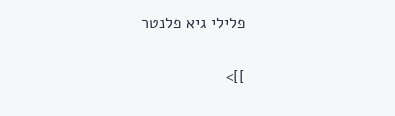פלילי גיא פלנטר

]]>